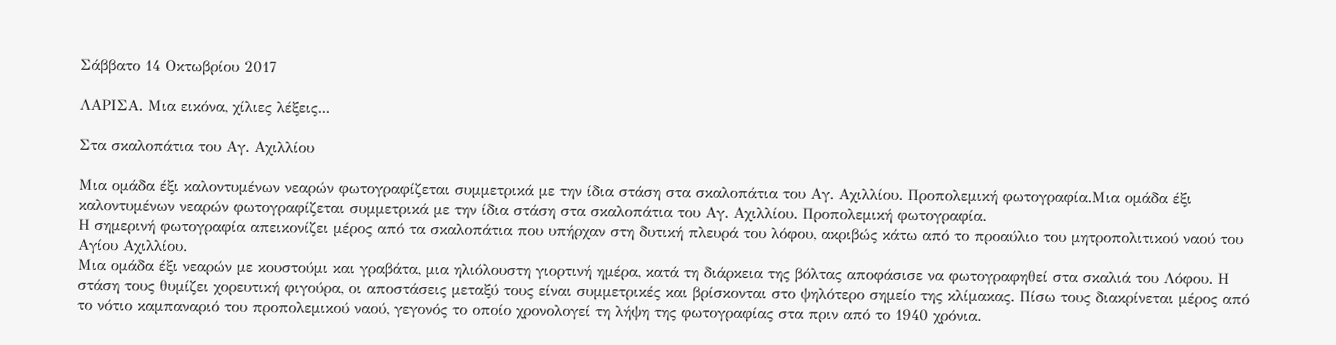Σάββατο 14 Οκτωβρίου 2017

ΛΑΡΙΣΑ. Μια εικόνα, χίλιες λέξεις...

Στα σκαλοπάτια του Αγ. Αχιλλίου

Μια ομάδα έξι καλοντυμένων νεαρών φωτογραφίζεται συμμετρικά με την ίδια στάση στα σκαλοπάτια του Αγ. Αχιλλίου. Προπολεμική φωτογραφία.Μια ομάδα έξι καλοντυμένων νεαρών φωτογραφίζεται συμμετρικά με την ίδια στάση στα σκαλοπάτια του Αγ. Αχιλλίου. Προπολεμική φωτογραφία.
Η σημερινή φωτογραφία απεικονίζει μέρος από τα σκαλοπάτια που υπήρχαν στη δυτική πλευρά του λόφου, ακριβώς κάτω από το προαύλιο του μητροπολιτικού ναού του Αγίου Αχιλλίου.
Μια ομάδα έξι νεαρών με κουστούμι και γραβάτα, μια ηλιόλουστη γιορτινή ημέρα, κατά τη διάρκεια της βόλτας αποφάσισε να φωτογραφηθεί στα σκαλιά του Λόφου. Η στάση τους θυμίζει χορευτική φιγούρα, οι αποστάσεις μεταξύ τους είναι συμμετρικές και βρίσκονται στο ψηλότερο σημείο της κλίμακας. Πίσω τους διακρίνεται μέρος από το νότιο καμπαναριό του προπολεμικού ναού, γεγονός το οποίο χρονολογεί τη λήψη της φωτογραφίας στα πριν από το 1940 χρόνια.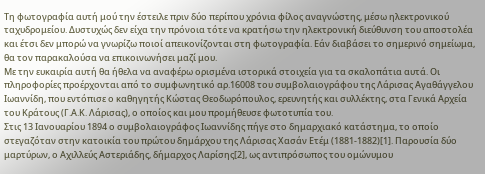Τη φωτογραφία αυτή μού την έστειλε πριν δύο περίπου χρόνια φίλος αναγνώστης, μέσω ηλεκτρονικού ταχυδρομείου. Δυστυχώς δεν είχα την πρόνοια τότε να κρατήσω την ηλεκτρονική διεύθυνση του αποστολέα και έτσι δεν μπορώ να γνωρίζω ποιοί απεικονίζονται στη φωτογραφία. Εάν διαβάσει το σημερινό σημείωμα, θα τον παρακαλούσα να επικοινωνήσει μαζί μου.
Με την ευκαιρία αυτή θα ήθελα να αναφέρω ορισμένα ιστορικά στοιχεία για τα σκαλοπάτια αυτά. Οι πληροφορίες προέρχονται από το συμφωνητικό αρ.16008 του συμβολαιογράφου της Λάρισας Αγαθάγγελου Ιωαννίδη, που εντόπισε ο καθηγητής Κώστας Θεοδωρόπουλος, ερευνητής και συλλέκτης, στα Γενικά Αρχεία του Κράτους (Γ.Α.Κ. Λάρισας), ο οποίος και μου προμήθευσε φωτοτυπία του.
Στις 13 Ιανουαρίου 1894 ο συμβολαιογράφος Ιωαννίδης πήγε στο δημαρχιακό κατάστημα, το οποίο στεγαζόταν στην κατοικία του πρώτου δημάρχου της Λάρισας Χασάν Ετέμ (1881-1882)[1]. Παρουσία δύο μαρτύρων, ο Αχιλλεύς Αστεριάδης, δήμαρχος Λαρίσης[2], ως αντιπρόσωπος του ομώνυμου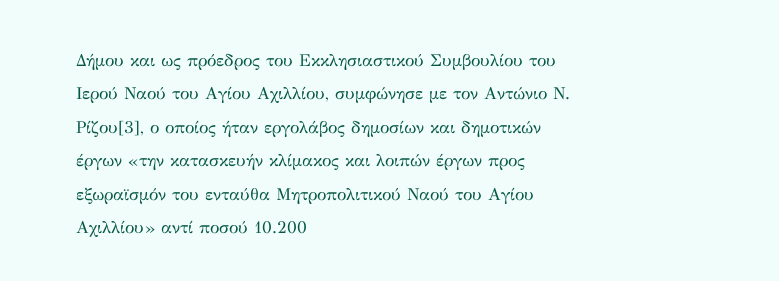Δήμου και ως πρόεδρος του Εκκλησιαστικού Συμβουλίου του Ιερού Ναού του Αγίου Αχιλλίου, συμφώνησε με τον Αντώνιο Ν. Ρίζου[3], ο οποίος ήταν εργολάβος δημοσίων και δημοτικών έργων «την κατασκευήν κλίμακος και λοιπών έργων προς εξωραϊσμόν του ενταύθα Μητροπολιτικού Ναού του Αγίου Αχιλλίου» αντί ποσού 10.200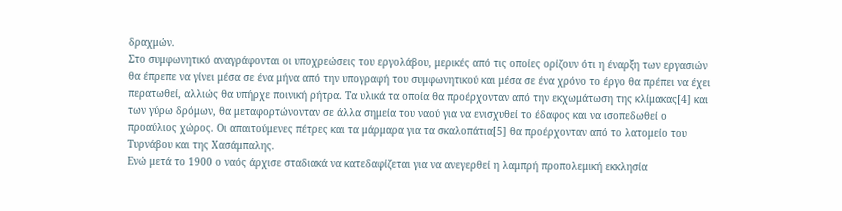δραχμών.
Στο συμφωνητικό αναγράφονται οι υποχρεώσεις του εργολάβου, μερικές από τις οποίες ορίζουν ότι η έναρξη των εργασιών θα έπρεπε να γίνει μέσα σε ένα μήνα από την υπογραφή του συμφωνητικού και μέσα σε ένα χρόνο το έργο θα πρέπει να έχει περατωθεί, αλλιώς θα υπήρχε ποινική ρήτρα. Τα υλικά τα οποία θα προέρχονταν από την εκχωμάτωση της κλίμακας[4] και των γύρω δρόμων, θα μεταφορτώνονταν σε άλλα σημεία του ναού για να ενισχυθεί το έδαφος και να ισοπεδωθεί ο προαύλιος χώρος. Οι απαιτούμενες πέτρες και τα μάρμαρα για τα σκαλοπάτια[5] θα προέρχονταν από το λατομείο του Τυρνάβου και της Χασάμπαλης.
Ενώ μετά το 1900 ο ναός άρχισε σταδιακά να κατεδαφίζεται για να ανεγερθεί η λαμπρή προπολεμική εκκλησία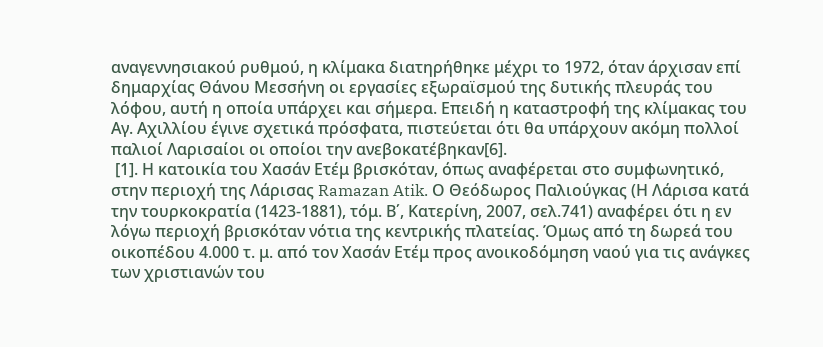αναγεννησιακού ρυθμού, η κλίμακα διατηρήθηκε μέχρι το 1972, όταν άρχισαν επί δημαρχίας Θάνου Μεσσήνη οι εργασίες εξωραϊσμού της δυτικής πλευράς του λόφου, αυτή η οποία υπάρχει και σήμερα. Επειδή η καταστροφή της κλίμακας του Αγ. Αχιλλίου έγινε σχετικά πρόσφατα, πιστεύεται ότι θα υπάρχουν ακόμη πολλοί παλιοί Λαρισαίοι οι οποίοι την ανεβοκατέβηκαν[6].
 [1]. Η κατοικία του Χασάν Ετέμ βρισκόταν, όπως αναφέρεται στο συμφωνητικό, στην περιοχή της Λάρισας Ramazan Atik. Ο Θεόδωρος Παλιούγκας (Η Λάρισα κατά την τουρκοκρατία (1423-1881), τόμ. Β΄, Κατερίνη, 2007, σελ.741) αναφέρει ότι η εν λόγω περιοχή βρισκόταν νότια της κεντρικής πλατείας. Όμως από τη δωρεά του οικοπέδου 4.000 τ. μ. από τον Χασάν Ετέμ προς ανοικοδόμηση ναού για τις ανάγκες των χριστιανών του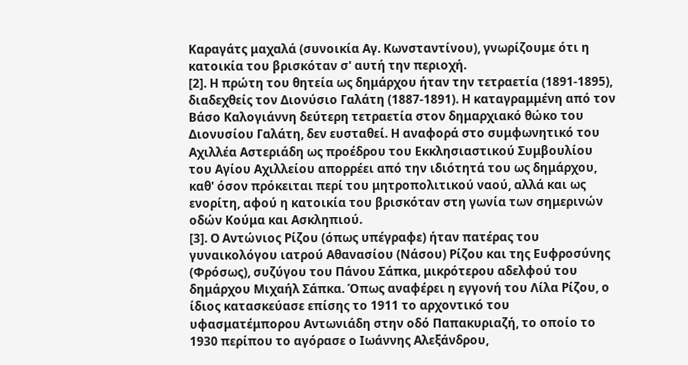Καραγάτς μαχαλά (συνοικία Αγ. Κωνσταντίνου), γνωρίζουμε ότι η κατοικία του βρισκόταν σ' αυτή την περιοχή.
[2]. Η πρώτη του θητεία ως δημάρχου ήταν την τετραετία (1891-1895), διαδεχθείς τον Διονύσιο Γαλάτη (1887-1891). Η καταγραμμένη από τον Βάσο Καλογιάννη δεύτερη τετραετία στον δημαρχιακό θώκο του Διονυσίου Γαλάτη, δεν ευσταθεί. Η αναφορά στο συμφωνητικό του Αχιλλέα Αστεριάδη ως προέδρου του Εκκλησιαστικού Συμβουλίου του Αγίου Αχιλλείου απορρέει από την ιδιότητά του ως δημάρχου, καθ' όσον πρόκειται περί του μητροπολιτικού ναού, αλλά και ως ενορίτη, αφού η κατοικία του βρισκόταν στη γωνία των σημερινών οδών Κούμα και Ασκληπιού.
[3]. Ο Αντώνιος Ρίζου (όπως υπέγραφε) ήταν πατέρας του γυναικολόγου ιατρού Αθανασίου (Νάσου) Ρίζου και της Ευφροσύνης (Φρόσως), συζύγου του Πάνου Σάπκα, μικρότερου αδελφού του δημάρχου Μιχαήλ Σάπκα. Όπως αναφέρει η εγγονή του Λίλα Ρίζου, ο ίδιος κατασκεύασε επίσης το 1911 το αρχοντικό του υφασματέμπορου Αντωνιάδη στην οδό Παπακυριαζή, το οποίο το 1930 περίπου το αγόρασε ο Ιωάννης Αλεξάνδρου,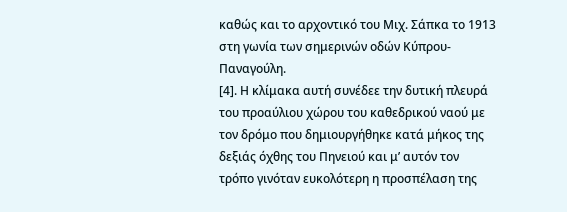καθώς και το αρχοντικό του Μιχ. Σάπκα το 1913 στη γωνία των σημερινών οδών Κύπρου-Παναγούλη.
[4]. Η κλίμακα αυτή συνέδεε την δυτική πλευρά του προαύλιου χώρου του καθεδρικού ναού με τον δρόμο που δημιουργήθηκε κατά μήκος της δεξιάς όχθης του Πηνειού και μ’ αυτόν τον τρόπο γινόταν ευκολότερη η προσπέλαση της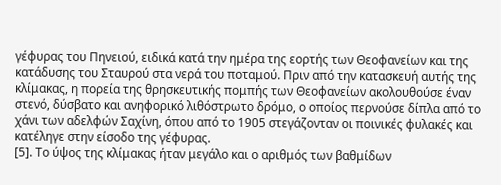γέφυρας του Πηνειού, ειδικά κατά την ημέρα της εορτής των Θεοφανείων και της κατάδυσης του Σταυρού στα νερά του ποταμού. Πριν από την κατασκευή αυτής της κλίμακας, η πορεία της θρησκευτικής πομπής των Θεοφανείων ακολουθούσε έναν στενό, δύσβατο και ανηφορικό λιθόστρωτο δρόμο, ο οποίος περνούσε δίπλα από το χάνι των αδελφών Σαχίνη, όπου από το 1905 στεγάζονταν οι ποινικές φυλακές και κατέληγε στην είσοδο της γέφυρας.
[5]. Το ύψος της κλίμακας ήταν μεγάλο και ο αριθμός των βαθμίδων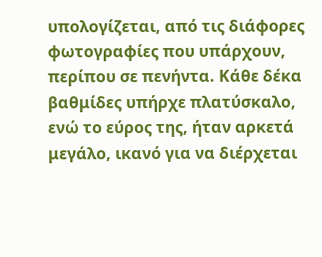υπολογίζεται, από τις διάφορες φωτογραφίες που υπάρχουν, περίπου σε πενήντα. Κάθε δέκα βαθμίδες υπήρχε πλατύσκαλο, ενώ το εύρος της, ήταν αρκετά μεγάλο, ικανό για να διέρχεται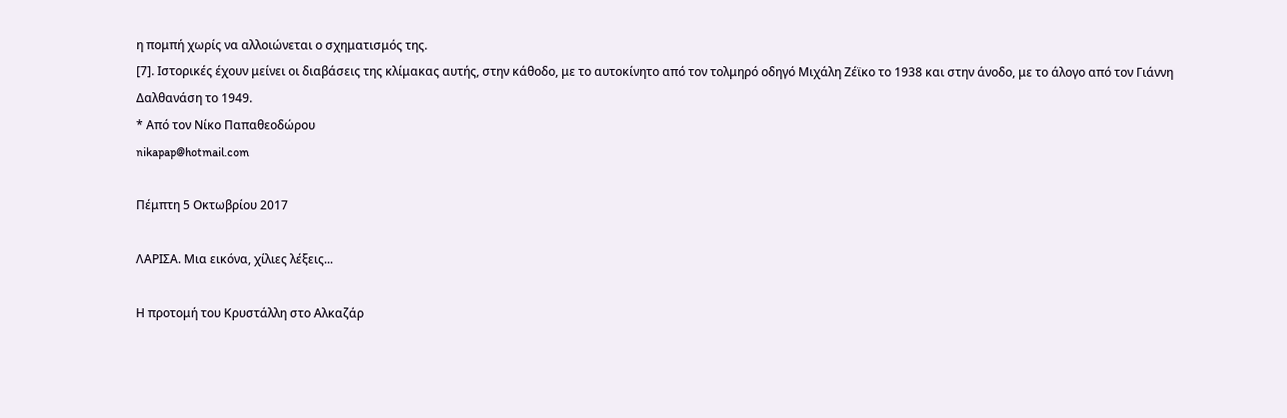η πομπή χωρίς να αλλοιώνεται ο σχηματισμός της.
[7]. Ιστορικές έχουν μείνει οι διαβάσεις της κλίμακας αυτής, στην κάθοδο, με το αυτοκίνητο από τον τολμηρό οδηγό Μιχάλη Ζέϊκο το 1938 και στην άνοδο, με το άλογο από τον Γιάννη Δαλθανάση το 1949.
* Από τον Νίκο Παπαθεοδώρου
nikapap@hotmail.com

Πέμπτη 5 Οκτωβρίου 2017

ΛΑΡΙΣΑ. Μια εικόνα, χίλιες λέξεις...

Η προτομή του Κρυστάλλη στο Αλκαζάρ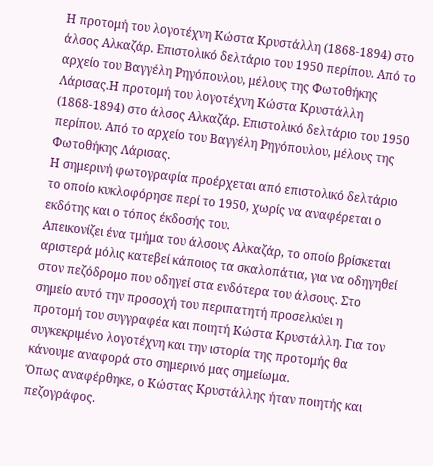Η προτομή του λογοτέχνη Κώστα Κρυστάλλη (1868-1894) στο άλσος Αλκαζάρ. Επιστολικό δελτάριο του 1950 περίπου. Από το αρχείο του Βαγγέλη Ρηγόπουλου, μέλους της Φωτοθήκης Λάρισας.Η προτομή του λογοτέχνη Κώστα Κρυστάλλη (1868-1894) στο άλσος Αλκαζάρ. Επιστολικό δελτάριο του 1950 περίπου. Από το αρχείο του Βαγγέλη Ρηγόπουλου, μέλους της Φωτοθήκης Λάρισας.
Η σημερινή φωτογραφία προέρχεται από επιστολικό δελτάριο το οποίο κυκλοφόρησε περί το 1950, χωρίς να αναφέρεται ο εκδότης και ο τόπος έκδοσής του.
Απεικονίζει ένα τμήμα του άλσους Αλκαζάρ, το οποίο βρίσκεται αριστερά μόλις κατεβεί κάποιος τα σκαλοπάτια, για να οδηγηθεί στον πεζόδρομο που οδηγεί στα ενδότερα του άλσους. Στο σημείο αυτό την προσοχή του περιπατητή προσελκύει η προτομή του συγγραφέα και ποιητή Κώστα Κρυστάλλη. Για τον συγκεκριμένο λογοτέχνη και την ιστορία της προτομής θα κάνουμε αναφορά στο σημερινό μας σημείωμα.
Όπως αναφέρθηκε, ο Κώστας Κρυστάλλης ήταν ποιητής και πεζογράφος.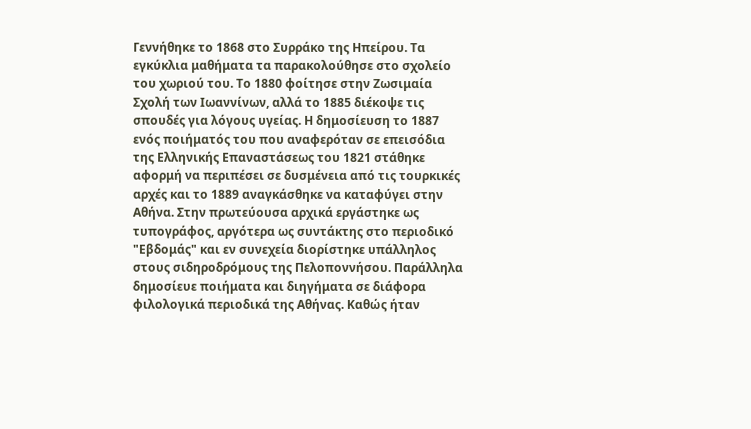Γεννήθηκε το 1868 στο Συρράκο της Ηπείρου. Τα εγκύκλια μαθήματα τα παρακολούθησε στο σχολείο του χωριού του. Το 1880 φοίτησε στην Ζωσιμαία Σχολή των Ιωαννίνων, αλλά το 1885 διέκοψε τις σπουδές για λόγους υγείας. Η δημοσίευση το 1887 ενός ποιήματός του που αναφερόταν σε επεισόδια της Ελληνικής Επαναστάσεως του 1821 στάθηκε αφορμή να περιπέσει σε δυσμένεια από τις τουρκικές αρχές και το 1889 αναγκάσθηκε να καταφύγει στην Αθήνα. Στην πρωτεύουσα αρχικά εργάστηκε ως τυπογράφος, αργότερα ως συντάκτης στο περιοδικό "Εβδομάς" και εν συνεχεία διορίστηκε υπάλληλος στους σιδηροδρόμους της Πελοποννήσου. Παράλληλα δημοσίευε ποιήματα και διηγήματα σε διάφορα φιλολογικά περιοδικά της Αθήνας. Καθώς ήταν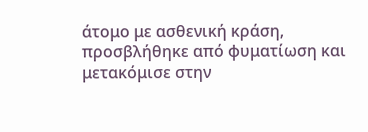άτομο με ασθενική κράση, προσβλήθηκε από φυματίωση και μετακόμισε στην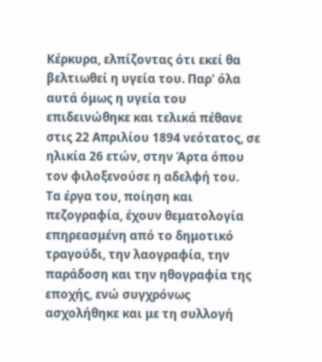Κέρκυρα, ελπίζοντας ότι εκεί θα βελτιωθεί η υγεία του. Παρ' όλα αυτά όμως η υγεία του επιδεινώθηκε και τελικά πέθανε στις 22 Απριλίου 1894 νεότατος, σε ηλικία 26 ετών, στην Άρτα όπου τον φιλοξενούσε η αδελφή του.
Τα έργα του, ποίηση και πεζογραφία, έχουν θεματολογία επηρεασμένη από το δημοτικό τραγούδι, την λαογραφία, την παράδοση και την ηθογραφία της εποχής, ενώ συγχρόνως ασχολήθηκε και με τη συλλογή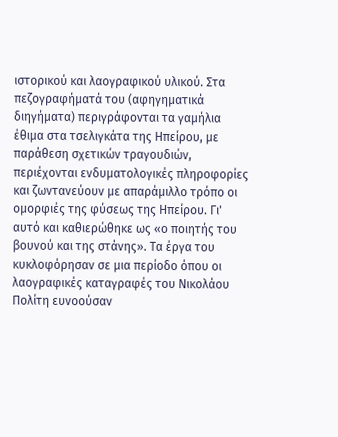ιστορικού και λαογραφικού υλικού. Στα πεζογραφήματά του (αφηγηματικά διηγήματα) περιγράφονται τα γαμήλια έθιμα στα τσελιγκάτα της Ηπείρου, με παράθεση σχετικών τραγουδιών, περιέχονται ενδυματολογικές πληροφορίες και ζωντανεύουν με απαράμιλλο τρόπο οι ομορφιές της φύσεως της Ηπείρου. Γι' αυτό και καθιερώθηκε ως «ο ποιητής του βουνού και της στάνης». Τα έργα του κυκλοφόρησαν σε μια περίοδο όπου οι λαογραφικές καταγραφές του Νικολάου Πολίτη ευνοούσαν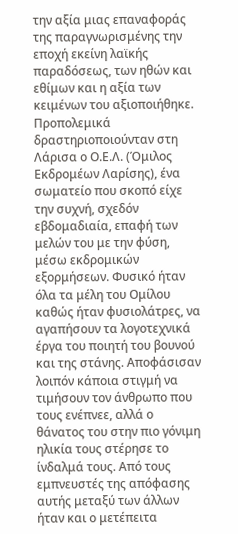την αξία μιας επαναφοράς της παραγνωρισμένης την εποχή εκείνη λαϊκής παραδόσεως, των ηθών και εθίμων και η αξία των κειμένων του αξιοποιήθηκε.
Προπολεμικά δραστηριοποιούνταν στη Λάρισα ο Ο.Ε.Λ. (Όμιλος Εκδρομέων Λαρίσης), ένα σωματείο που σκοπό είχε την συχνή, σχεδόν εβδομαδιαία, επαφή των μελών του με την φύση, μέσω εκδρομικών εξορμήσεων. Φυσικό ήταν όλα τα μέλη του Ομίλου καθώς ήταν φυσιολάτρες, να αγαπήσουν τα λογοτεχνικά έργα του ποιητή του βουνού και της στάνης. Αποφάσισαν λοιπόν κάποια στιγμή να τιμήσουν τον άνθρωπο που τους ενέπνεε, αλλά ο θάνατος του στην πιο γόνιμη ηλικία τους στέρησε το ίνδαλμά τους. Από τους εμπνευστές της απόφασης αυτής μεταξύ των άλλων ήταν και ο μετέπειτα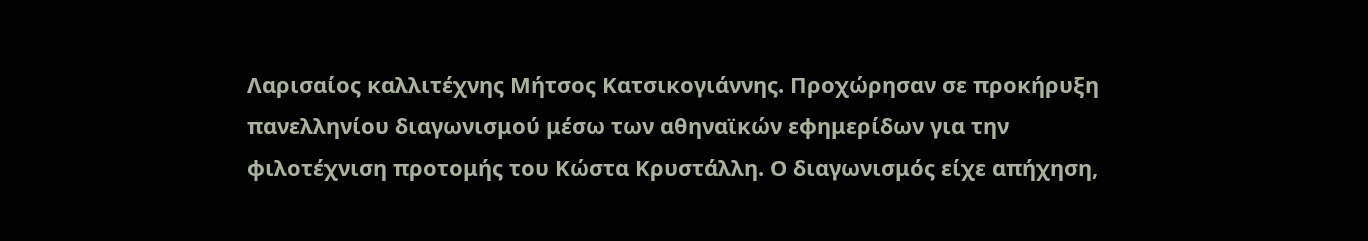Λαρισαίος καλλιτέχνης Μήτσος Κατσικογιάννης. Προχώρησαν σε προκήρυξη πανελληνίου διαγωνισμού μέσω των αθηναϊκών εφημερίδων για την φιλοτέχνιση προτομής του Κώστα Κρυστάλλη. Ο διαγωνισμός είχε απήχηση,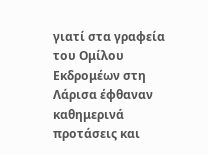γιατί στα γραφεία του Ομίλου Εκδρομέων στη Λάρισα έφθαναν καθημερινά προτάσεις και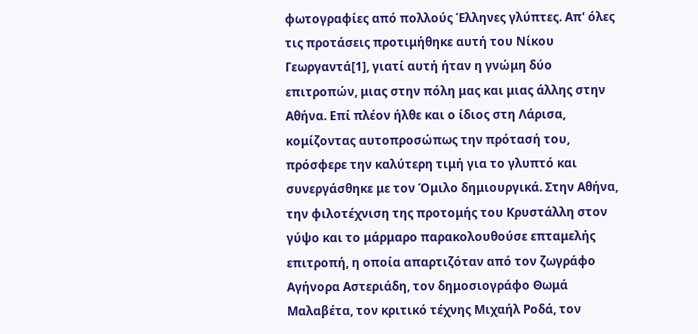φωτογραφίες από πολλούς Έλληνες γλύπτες. Απ' όλες τις προτάσεις προτιμήθηκε αυτή του Νίκου Γεωργαντά[1], γιατί αυτή ήταν η γνώμη δύο επιτροπών, μιας στην πόλη μας και μιας άλλης στην Αθήνα. Επί πλέον ήλθε και ο ίδιος στη Λάρισα, κομίζοντας αυτοπροσώπως την πρότασή του, πρόσφερε την καλύτερη τιμή για το γλυπτό και συνεργάσθηκε με τον Όμιλο δημιουργικά. Στην Αθήνα, την φιλοτέχνιση της προτομής του Κρυστάλλη στον γύψο και το μάρμαρο παρακολουθούσε επταμελής επιτροπή, η οποία απαρτιζόταν από τον ζωγράφο Αγήνορα Αστεριάδη, τον δημοσιογράφο Θωμά Μαλαβέτα, τον κριτικό τέχνης Μιχαήλ Ροδά, τον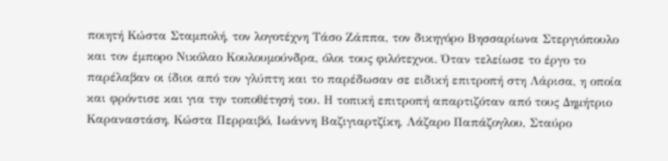ποιητή Κώστα Σταμπολή, τον λογοτέχνη Τάσο Ζάππα, τον δικηγόρο Βησσαρίωνα Στεργιόπουλο και τον έμπορο Νικόλαο Κουλουμούνδρα, όλοι τους φιλότεχνοι. Όταν τελείωσε το έργο το παρέλαβαν οι ίδιοι από τον γλύπτη και το παρέδωσαν σε ειδική επιτροπή στη Λάρισα, η οποία και φρόντισε και για την τοποθέτησή του. Η τοπική επιτροπή απαρτιζόταν από τους Δημήτριο Καραναστάση, Κώστα Περραιβό, Ιωάννη Βαζιγιαρτζίκη, Λάζαρο Παπάζογλου, Σταύρο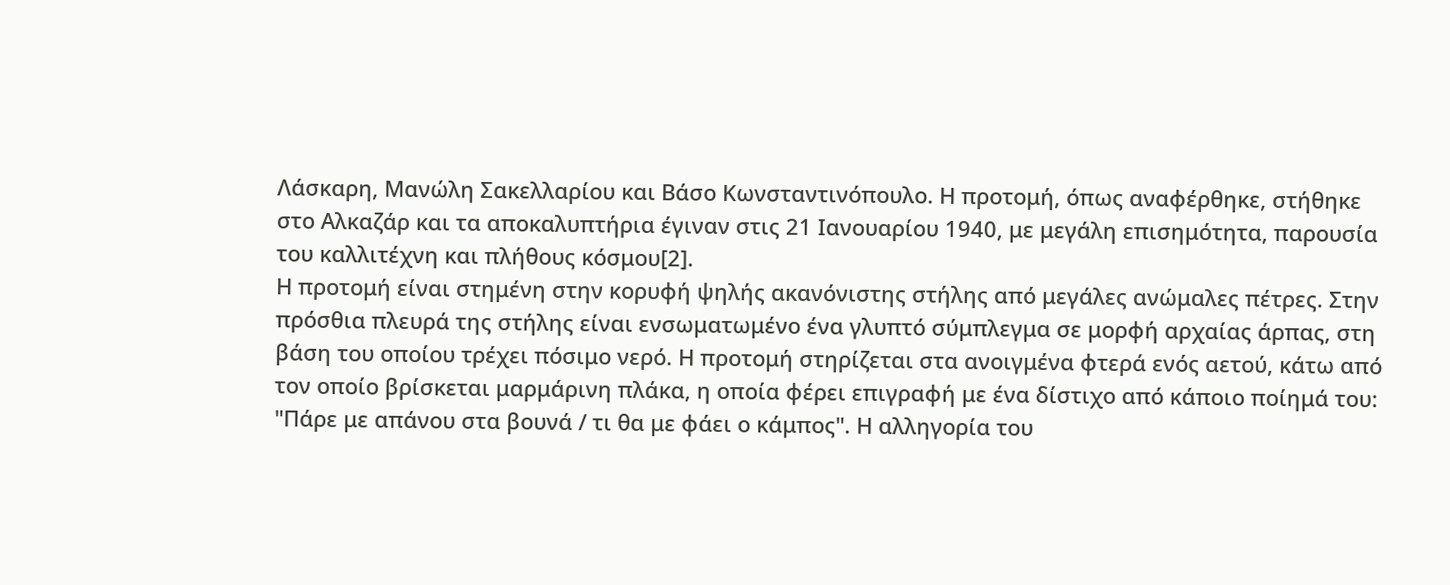Λάσκαρη, Μανώλη Σακελλαρίου και Βάσο Κωνσταντινόπουλο. Η προτομή, όπως αναφέρθηκε, στήθηκε στο Αλκαζάρ και τα αποκαλυπτήρια έγιναν στις 21 Ιανουαρίου 1940, με μεγάλη επισημότητα, παρουσία του καλλιτέχνη και πλήθους κόσμου[2].
Η προτομή είναι στημένη στην κορυφή ψηλής ακανόνιστης στήλης από μεγάλες ανώμαλες πέτρες. Στην πρόσθια πλευρά της στήλης είναι ενσωματωμένο ένα γλυπτό σύμπλεγμα σε μορφή αρχαίας άρπας, στη βάση του οποίου τρέχει πόσιμο νερό. Η προτομή στηρίζεται στα ανοιγμένα φτερά ενός αετού, κάτω από τον οποίο βρίσκεται μαρμάρινη πλάκα, η οποία φέρει επιγραφή με ένα δίστιχο από κάποιο ποίημά του: "Πάρε με απάνου στα βουνά / τι θα με φάει ο κάμπος". Η αλληγορία του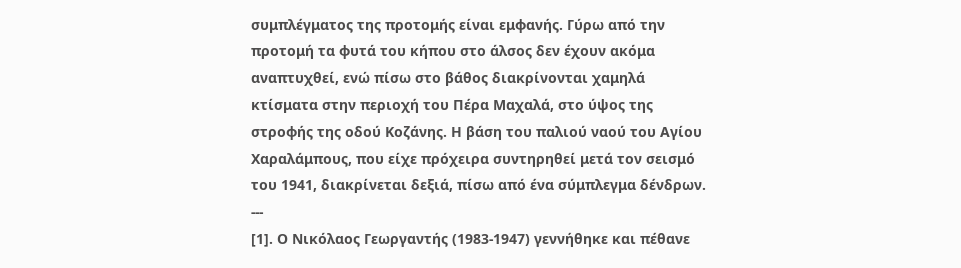συμπλέγματος της προτομής είναι εμφανής. Γύρω από την προτομή τα φυτά του κήπου στο άλσος δεν έχουν ακόμα αναπτυχθεί, ενώ πίσω στο βάθος διακρίνονται χαμηλά κτίσματα στην περιοχή του Πέρα Μαχαλά, στο ύψος της στροφής της οδού Κοζάνης. Η βάση του παλιού ναού του Αγίου Χαραλάμπους, που είχε πρόχειρα συντηρηθεί μετά τον σεισμό του 1941, διακρίνεται δεξιά, πίσω από ένα σύμπλεγμα δένδρων.
---
[1]. Ο Νικόλαος Γεωργαντής (1983-1947) γεννήθηκε και πέθανε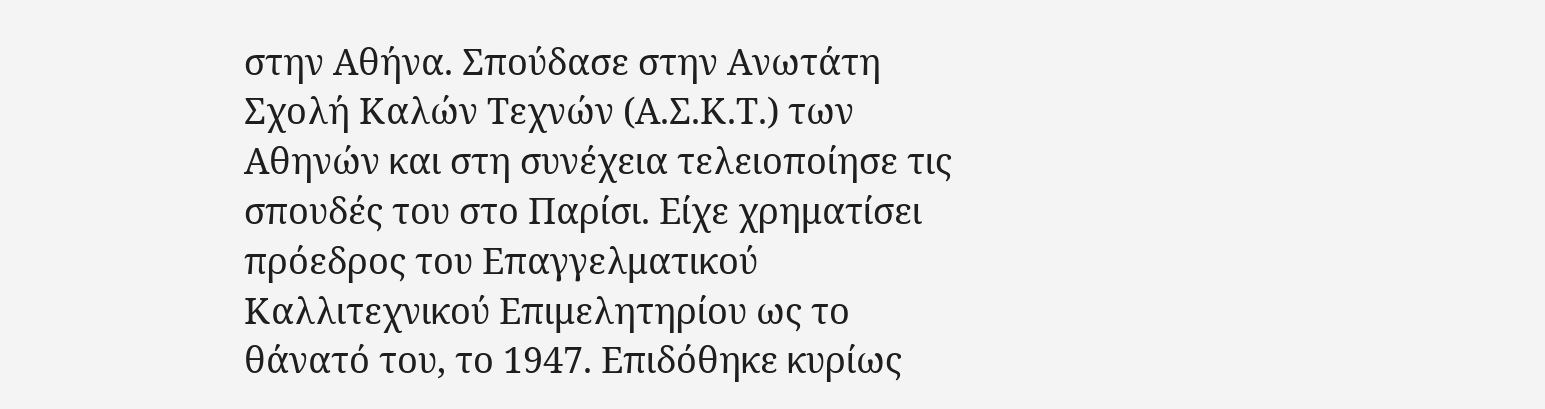στην Αθήνα. Σπούδασε στην Ανωτάτη Σχολή Καλών Τεχνών (Α.Σ.Κ.Τ.) των Αθηνών και στη συνέχεια τελειοποίησε τις σπουδές του στο Παρίσι. Είχε χρηματίσει πρόεδρος του Επαγγελματικού Καλλιτεχνικού Επιμελητηρίου ως το θάνατό του, το 1947. Επιδόθηκε κυρίως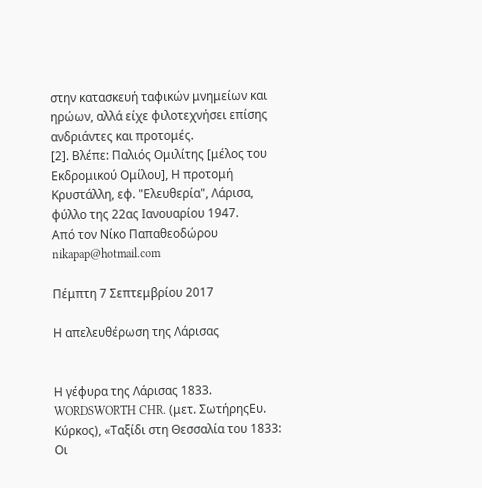στην κατασκευή ταφικών μνημείων και ηρώων, αλλά είχε φιλοτεχνήσει επίσης ανδριάντες και προτομές.
[2]. Βλέπε: Παλιός Ομιλίτης [μέλος του Εκδρομικού Ομίλου], Η προτομή Κρυστάλλη, εφ. "Ελευθερία", Λάρισα, φύλλο της 22ας Ιανουαρίου 1947.
Από τον Νίκο Παπαθεοδώρου
nikapap@hotmail.com

Πέμπτη 7 Σεπτεμβρίου 2017

Η απελευθέρωση της Λάρισας


Η γέφυρα της Λάρισας 1833. WORDSWORTH CHR. (μετ. ΣωτήρηςΕυ. Κύρκος), «Ταξίδι στη Θεσσαλία του 1833: Οι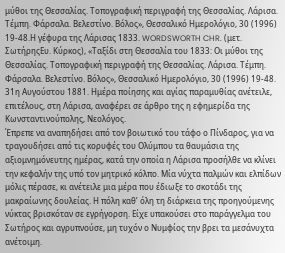μύθοι της Θεσσαλίας. Τοπογραφική περιγραφή της Θεσσαλίας. Λάρισα. Τέμπη. Φάρσαλα. Βελεστίνο. Βόλος», Θεσσαλικό Ημερολόγιο, 30 (1996) 19-48.Η γέφυρα της Λάρισας 1833. WORDSWORTH CHR. (μετ. ΣωτήρηςΕυ. Κύρκος), «Ταξίδι στη Θεσσαλία του 1833: Οι μύθοι της Θεσσαλίας. Τοπογραφική περιγραφή της Θεσσαλίας. Λάρισα. Τέμπη. Φάρσαλα. Βελεστίνο. Βόλος», Θεσσαλικό Ημερολόγιο, 30 (1996) 19-48.
31η Αυγούστου 1881. Ημέρα ποίησης και αγίας παραμυθίας ανέτειλε, επιτέλους, στη Λάρισα, αναφέρει σε άρθρο της η εφημερίδα της Κωνσταντινούπολης, Νεολόγος.
Έπρεπε να αναπηδήσει από τον βοιωτικό του τάφο ο Πίνδαρος, για να τραγουδήσει από τις κορυφές του Ολύμπου τα θαυμάσια της αξιομνημόνευτης ημέρας, κατά την οποία η Λάρισα προσήλθε να κλίνει την κεφαλήν της υπό τον μητρικό κόλπο. Μία νύχτα παλμών και ελπίδων μόλις πέρασε, κι ανέτειλε μια μέρα που έδιωξε το σκοτάδι της μακραίωνης δουλείας. Η πόλη καθ’ όλη τη διάρκεια της προηγούμενης νύκτας βρισκόταν σε εγρήγορση. Είχε υπακούσει στο παράγγελμα του Σωτήρος και αγρυπνούσε, μη τυχόν ο Νυμφίος την βρει τα μεσάνυχτα ανέτοιμη.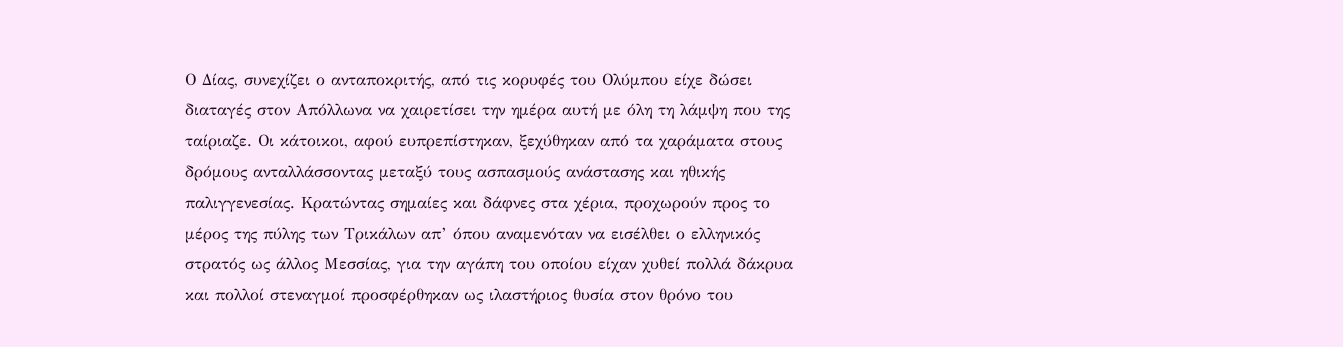Ο Δίας, συνεχίζει ο ανταποκριτής, από τις κορυφές του Ολύμπου είχε δώσει διαταγές στον Απόλλωνα να χαιρετίσει την ημέρα αυτή με όλη τη λάμψη που της ταίριαζε. Οι κάτοικοι, αφού ευπρεπίστηκαν, ξεχύθηκαν από τα χαράματα στους δρόμους ανταλλάσσοντας μεταξύ τους ασπασμούς ανάστασης και ηθικής παλιγγενεσίας. Κρατώντας σημαίες και δάφνες στα χέρια, προχωρούν προς το μέρος της πύλης των Τρικάλων απ’ όπου αναμενόταν να εισέλθει ο ελληνικός στρατός ως άλλος Μεσσίας, για την αγάπη του οποίου είχαν χυθεί πολλά δάκρυα και πολλοί στεναγμοί προσφέρθηκαν ως ιλαστήριος θυσία στον θρόνο του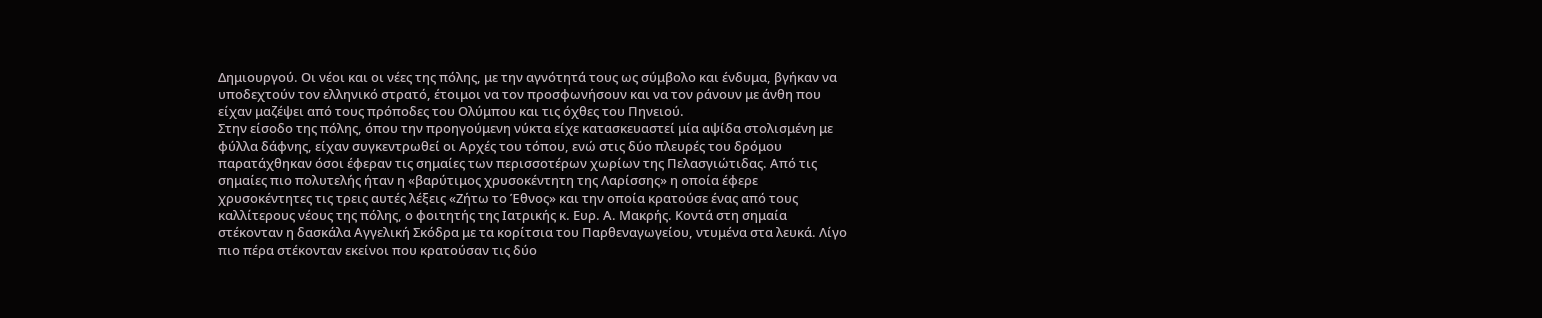Δημιουργού. Οι νέοι και οι νέες της πόλης, με την αγνότητά τους ως σύμβολο και ένδυμα, βγήκαν να υποδεχτούν τον ελληνικό στρατό, έτοιμοι να τον προσφωνήσουν και να τον ράνουν με άνθη που είχαν μαζέψει από τους πρόποδες του Ολύμπου και τις όχθες του Πηνειού.
Στην είσοδο της πόλης, όπου την προηγούμενη νύκτα είχε κατασκευαστεί μία αψίδα στολισμένη με φύλλα δάφνης, είχαν συγκεντρωθεί οι Αρχές του τόπου, ενώ στις δύο πλευρές του δρόμου παρατάχθηκαν όσοι έφεραν τις σημαίες των περισσοτέρων χωρίων της Πελασγιώτιδας. Από τις σημαίες πιο πολυτελής ήταν η «βαρύτιμος χρυσοκέντητη της Λαρίσσης» η οποία έφερε χρυσοκέντητες τις τρεις αυτές λέξεις «Ζήτω το Έθνος» και την οποία κρατούσε ένας από τους καλλίτερους νέους της πόλης, ο φοιτητής της Ιατρικής κ. Ευρ. Α. Μακρής. Κοντά στη σημαία στέκονταν η δασκάλα Αγγελική Σκόδρα με τα κορίτσια του Παρθεναγωγείου, ντυμένα στα λευκά. Λίγο πιο πέρα στέκονταν εκείνοι που κρατούσαν τις δύο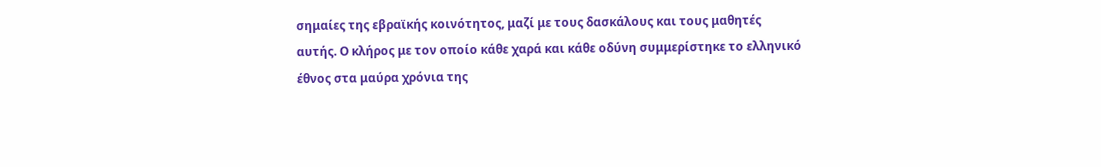σημαίες της εβραϊκής κοινότητος, μαζί με τους δασκάλους και τους μαθητές αυτής. Ο κλήρος με τον οποίο κάθε χαρά και κάθε οδύνη συμμερίστηκε το ελληνικό έθνος στα μαύρα χρόνια της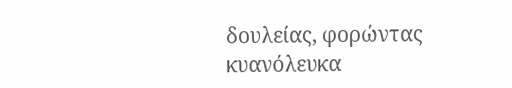δουλείας, φορώντας κυανόλευκα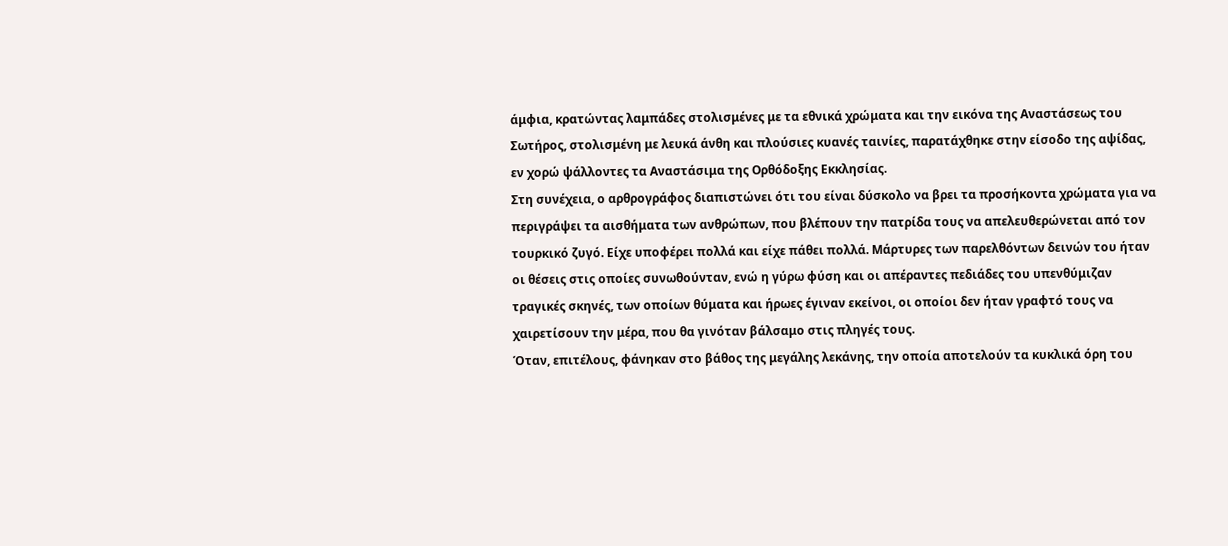άμφια, κρατώντας λαμπάδες στολισμένες με τα εθνικά χρώματα και την εικόνα της Αναστάσεως του Σωτήρος, στολισμένη με λευκά άνθη και πλούσιες κυανές ταινίες, παρατάχθηκε στην είσοδο της αψίδας, εν χορώ ψάλλοντες τα Αναστάσιμα της Ορθόδοξης Εκκλησίας.
Στη συνέχεια, ο αρθρογράφος διαπιστώνει ότι του είναι δύσκολο να βρει τα προσήκοντα χρώματα για να περιγράψει τα αισθήματα των ανθρώπων, που βλέπουν την πατρίδα τους να απελευθερώνεται από τον τουρκικό ζυγό. Είχε υποφέρει πολλά και είχε πάθει πολλά. Μάρτυρες των παρελθόντων δεινών του ήταν οι θέσεις στις οποίες συνωθούνταν, ενώ η γύρω φύση και οι απέραντες πεδιάδες του υπενθύμιζαν τραγικές σκηνές, των οποίων θύματα και ήρωες έγιναν εκείνοι, οι οποίοι δεν ήταν γραφτό τους να χαιρετίσουν την μέρα, που θα γινόταν βάλσαμο στις πληγές τους.
Όταν, επιτέλους, φάνηκαν στο βάθος της μεγάλης λεκάνης, την οποία αποτελούν τα κυκλικά όρη του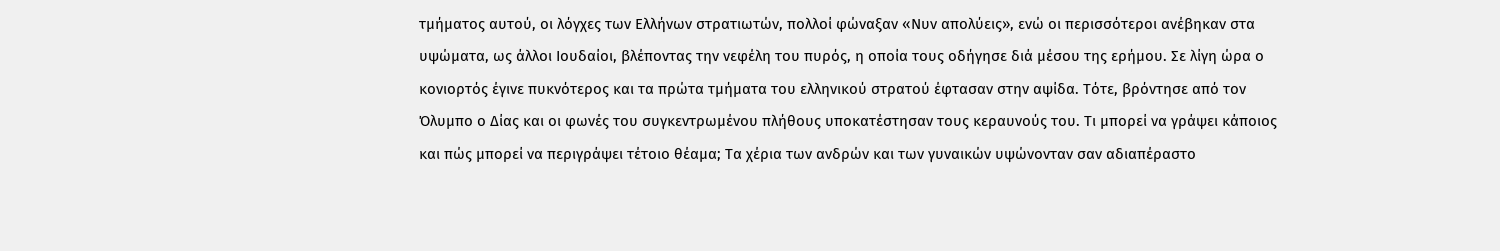τμήματος αυτού, οι λόγχες των Ελλήνων στρατιωτών, πολλοί φώναξαν «Νυν απολύεις», ενώ οι περισσότεροι ανέβηκαν στα υψώματα, ως άλλοι Ιουδαίοι, βλέποντας την νεφέλη του πυρός, η οποία τους οδήγησε διά μέσου της ερήμου. Σε λίγη ώρα ο κονιορτός έγινε πυκνότερος και τα πρώτα τμήματα του ελληνικού στρατού έφτασαν στην αψίδα. Τότε, βρόντησε από τον Όλυμπο ο Δίας και οι φωνές του συγκεντρωμένου πλήθους υποκατέστησαν τους κεραυνούς του. Τι μπορεί να γράψει κάποιος και πώς μπορεί να περιγράψει τέτοιο θέαμα; Τα χέρια των ανδρών και των γυναικών υψώνονταν σαν αδιαπέραστο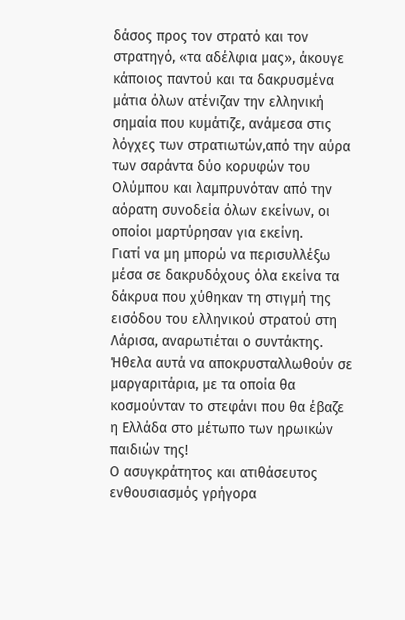δάσος προς τον στρατό και τον στρατηγό, «τα αδέλφια μας», άκουγε κάποιος παντού και τα δακρυσμένα μάτια όλων ατένιζαν την ελληνική σημαία που κυμάτιζε, ανάμεσα στις λόγχες των στρατιωτών,από την αύρα των σαράντα δύο κορυφών του Ολύμπου και λαμπρυνόταν από την αόρατη συνοδεία όλων εκείνων, οι οποίοι μαρτύρησαν για εκείνη.
Γιατί να μη μπορώ να περισυλλέξω μέσα σε δακρυδόχους όλα εκείνα τα δάκρυα που χύθηκαν τη στιγμή της εισόδου του ελληνικού στρατού στη Λάρισα, αναρωτιέται ο συντάκτης. Ήθελα αυτά να αποκρυσταλλωθούν σε μαργαριτάρια, με τα οποία θα κοσμούνταν το στεφάνι που θα έβαζε η Ελλάδα στο μέτωπο των ηρωικών παιδιών της!
Ο ασυγκράτητος και ατιθάσευτος ενθουσιασμός γρήγορα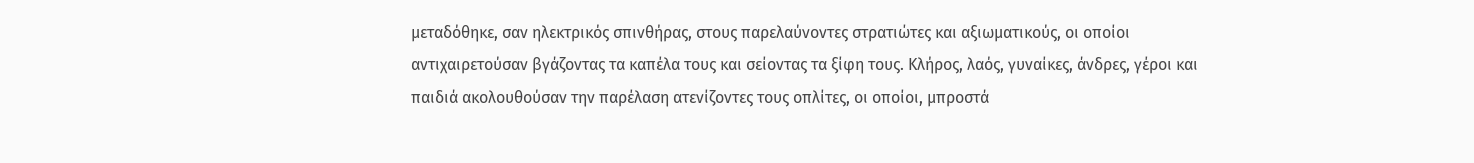μεταδόθηκε, σαν ηλεκτρικός σπινθήρας, στους παρελαύνοντες στρατιώτες και αξιωματικούς, οι οποίοι αντιχαιρετούσαν βγάζοντας τα καπέλα τους και σείοντας τα ξίφη τους. Κλήρος, λαός, γυναίκες, άνδρες, γέροι και παιδιά ακολουθούσαν την παρέλαση ατενίζοντες τους οπλίτες, οι οποίοι, μπροστά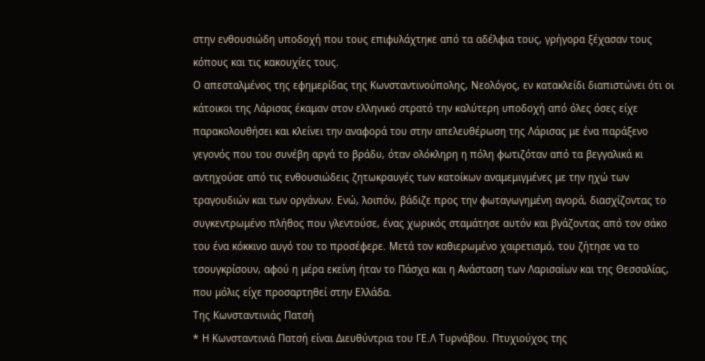στην ενθουσιώδη υποδοχή που τους επιφυλάχτηκε από τα αδέλφια τους, γρήγορα ξέχασαν τους κόπους και τις κακουχίες τους.
Ο απεσταλμένος της εφημερίδας της Κωνσταντινούπολης, Νεολόγος, εν κατακλείδι διαπιστώνει ότι οι κάτοικοι της Λάρισας έκαμαν στον ελληνικό στρατό την καλύτερη υποδοχή από όλες όσες είχε παρακολουθήσει και κλείνει την αναφορά του στην απελευθέρωση της Λάρισας με ένα παράξενο γεγονός που του συνέβη αργά το βράδυ, όταν ολόκληρη η πόλη φωτιζόταν από τα βεγγαλικά κι αντηχούσε από τις ενθουσιώδεις ζητωκραυγές των κατοίκων αναμεμιγμένες με την ηχώ των τραγουδιών και των οργάνων. Ενώ, λοιπόν, βάδιζε προς την φωταγωγημένη αγορά, διασχίζοντας το συγκεντρωμένο πλήθος που γλεντούσε, ένας χωρικός σταμάτησε αυτόν και βγάζοντας από τον σάκο του ένα κόκκινο αυγό του το προσέφερε. Μετά τον καθιερωμένο χαιρετισμό, του ζήτησε να το τσουγκρίσουν, αφού η μέρα εκείνη ήταν το Πάσχα και η Ανάσταση των Λαρισαίων και της Θεσσαλίας, που μόλις είχε προσαρτηθεί στην Ελλάδα.
Της Κωνσταντινιάς Πατσή
* Η Κωνσταντινιά Πατσή είναι Διευθύντρια του ΓΕ.Λ Τυρνάβου. Πτυχιούχος της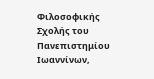Φιλοσοφικής Σχολής του Πανεπιστημίου Ιωαννίνων,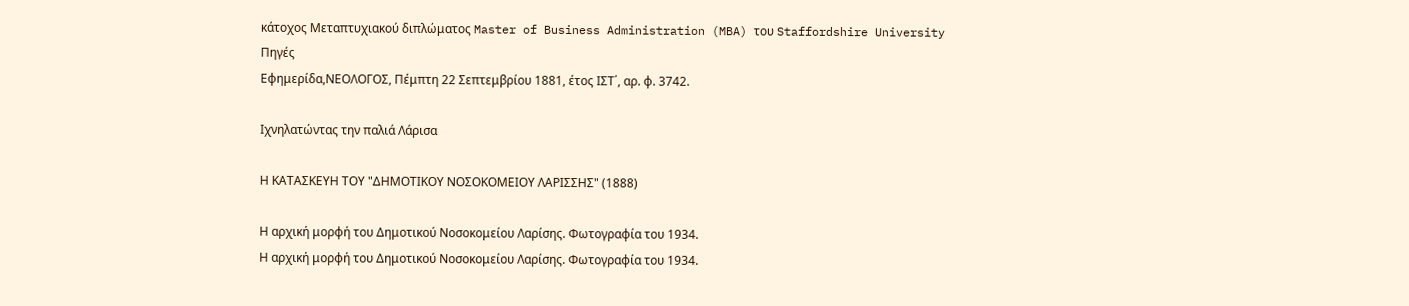κάτοχος Μεταπτυχιακού διπλώματος Master of Business Administration (MBA) του Staffordshire University
Πηγές
Εφημερίδα,ΝΕΟΛΟΓΟΣ, Πέμπτη 22 Σεπτεμβρίου 1881, έτος ΙΣΤ΄, αρ. φ. 3742.

Ιχνηλατώντας την παλιά Λάρισα

Η ΚΑΤΑΣΚΕΥΗ ΤΟΥ "ΔΗΜΟΤΙΚΟΥ ΝΟΣΟΚΟΜΕΙΟΥ ΛΑΡΙΣΣΗΣ" (1888)

Η αρχική μορφή του Δημοτικού Νοσοκομείου Λαρίσης. Φωτογραφία του 1934.
Η αρχική μορφή του Δημοτικού Νοσοκομείου Λαρίσης. Φωτογραφία του 1934.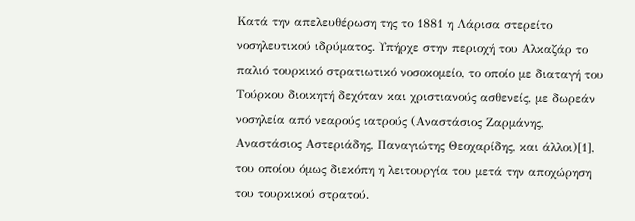Κατά την απελευθέρωση της το 1881 η Λάρισα στερείτο νοσηλευτικού ιδρύματος. Υπήρχε στην περιοχή του Αλκαζάρ το παλιό τουρκικό στρατιωτικό νοσοκομείο, το οποίο με διαταγή του Τούρκου διοικητή δεχόταν και χριστιανούς ασθενείς, με δωρεάν νοσηλεία από νεαρούς ιατρούς (Αναστάσιος Ζαρμάνης, Αναστάσιος Αστεριάδης, Παναγιώτης Θεοχαρίδης, και άλλοι)[1], του οποίου όμως διεκόπη η λειτουργία του μετά την αποχώρηση του τουρκικού στρατού.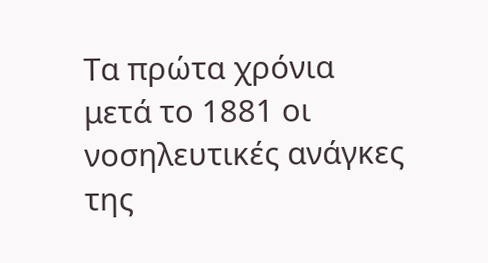Τα πρώτα χρόνια μετά το 1881 οι νοσηλευτικές ανάγκες της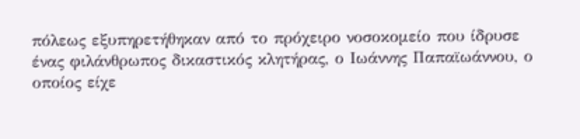πόλεως εξυπηρετήθηκαν από το πρόχειρο νοσοκομείο που ίδρυσε ένας φιλάνθρωπος δικαστικός κλητήρας, ο Ιωάννης Παπαϊωάννου, ο οποίος είχε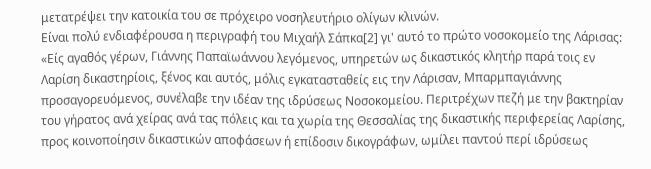μετατρέψει την κατοικία του σε πρόχειρο νοσηλευτήριο ολίγων κλινών.
Είναι πολύ ενδιαφέρουσα η περιγραφή του Μιχαήλ Σάπκα[2] γι' αυτό το πρώτο νοσοκομείο της Λάρισας: «Είς αγαθός γέρων, Γιάννης Παπαϊωάννου λεγόμενος, υπηρετών ως δικαστικός κλητήρ παρά τοις εν Λαρίση δικαστηρίοις, ξένος και αυτός, μόλις εγκατασταθείς εις την Λάρισαν, Μπαρμπαγιάννης προσαγορευόμενος, συνέλαβε την ιδέαν της ιδρύσεως Νοσοκομείου. Περιτρέχων πεζή με την βακτηρίαν του γήρατος ανά χείρας ανά τας πόλεις και τα χωρία της Θεσσαλίας της δικαστικής περιφερείας Λαρίσης, προς κοινοποίησιν δικαστικών αποφάσεων ή επίδοσιν δικογράφων, ωμίλει παντού περί ιδρύσεως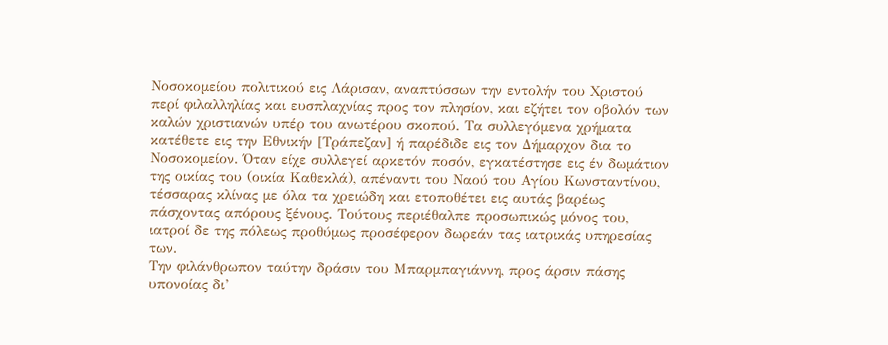Νοσοκομείου πολιτικού εις Λάρισαν, αναπτύσσων την εντολήν του Χριστού περί φιλαλληλίας και ευσπλαχνίας προς τον πλησίον, και εζήτει τον οβολόν των καλών χριστιανών υπέρ του ανωτέρου σκοπού. Τα συλλεγόμενα χρήματα κατέθετε εις την Εθνικήν [Τράπεζαν] ή παρέδιδε εις τον Δήμαρχον δια το Νοσοκομείον. Όταν είχε συλλεγεί αρκετόν ποσόν, εγκατέστησε εις έν δωμάτιον της οικίας του (οικία Καθεκλά), απέναντι του Ναού του Αγίου Κωνσταντίνου, τέσσαρας κλίνας με όλα τα χρειώδη και ετοποθέτει εις αυτάς βαρέως πάσχοντας απόρους ξένους. Τούτους περιέθαλπε προσωπικώς μόνος του, ιατροί δε της πόλεως προθύμως προσέφερον δωρεάν τας ιατρικάς υπηρεσίας των.
Την φιλάνθρωπον ταύτην δράσιν του Μπαρμπαγιάννη, προς άρσιν πάσης υπονοίας δι’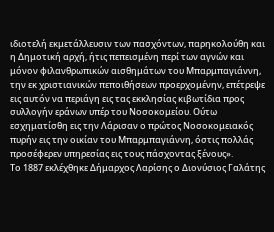ιδιοτελή εκμετάλλευσιν των πασχόντων, παρηκολούθη και η Δημοτική αρχή, ήτις πεπεισμένη περί των αγνών και μόνον φιλανθρωπικών αισθημάτων του Μπαρμπαγιάννη, την εκ χριστιανικών πεποιθήσεων προερχομένην, επέτρεψε εις αυτόν να περιάγη εις τας εκκλησίας κιβωτίδια προς συλλογήν εράνων υπέρ του Νοσοκομείου. Ούτω εσχηματίσθη εις την Λάρισαν ο πρώτος Νοσοκομειακός πυρήν εις την οικίαν του Μπαρμπαγιάννη, όστις πολλάς προσέφερεν υπηρεσίας εις τους πάσχοντας ξένους».
Το 1887 εκλέχθηκε Δήμαρχος Λαρίσης ο Διονύσιος Γαλάτης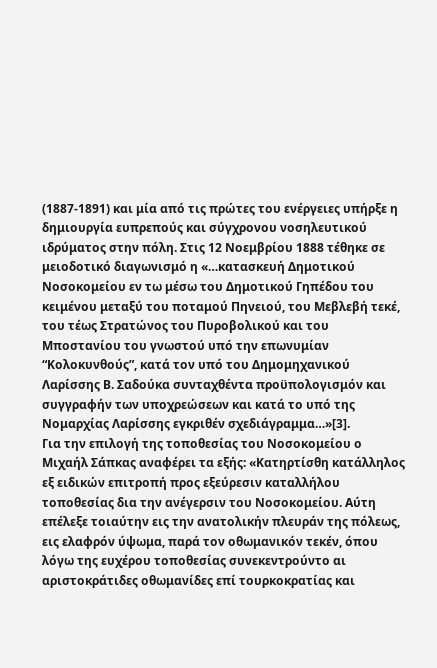(1887-1891) και μία από τις πρώτες του ενέργειες υπήρξε η δημιουργία ευπρεπούς και σύγχρονου νοσηλευτικού ιδρύματος στην πόλη. Στις 12 Νοεμβρίου 1888 τέθηκε σε μειοδοτικό διαγωνισμό η «…κατασκευή Δημοτικού Νοσοκομείου εν τω μέσω του Δημοτικού Γηπέδου του κειμένου μεταξύ του ποταμού Πηνειού, του Μεβλεβή τεκέ, του τέως Στρατώνος του Πυροβολικού και του Μποστανίου του γνωστού υπό την επωνυμίαν “Κολοκυνθούς”, κατά τον υπό του Δημομηχανικού Λαρίσσης Β. Σαδούκα συνταχθέντα προϋπολογισμόν και συγγραφήν των υποχρεώσεων και κατά το υπό της Νομαρχίας Λαρίσσης εγκριθέν σχεδιάγραμμα…»[3].
Για την επιλογή της τοποθεσίας του Νοσοκομείου ο Μιχαήλ Σάπκας αναφέρει τα εξής: «Κατηρτίσθη κατάλληλος εξ ειδικών επιτροπή προς εξεύρεσιν καταλλήλου τοποθεσίας δια την ανέγερσιν του Νοσοκομείου. Αύτη επέλεξε τοιαύτην εις την ανατολικήν πλευράν της πόλεως, εις ελαφρόν ύψωμα, παρά τον οθωμανικόν τεκέν, όπου λόγω της ευχέρου τοποθεσίας συνεκεντρούντο αι αριστοκράτιδες οθωμανίδες επί τουρκοκρατίας και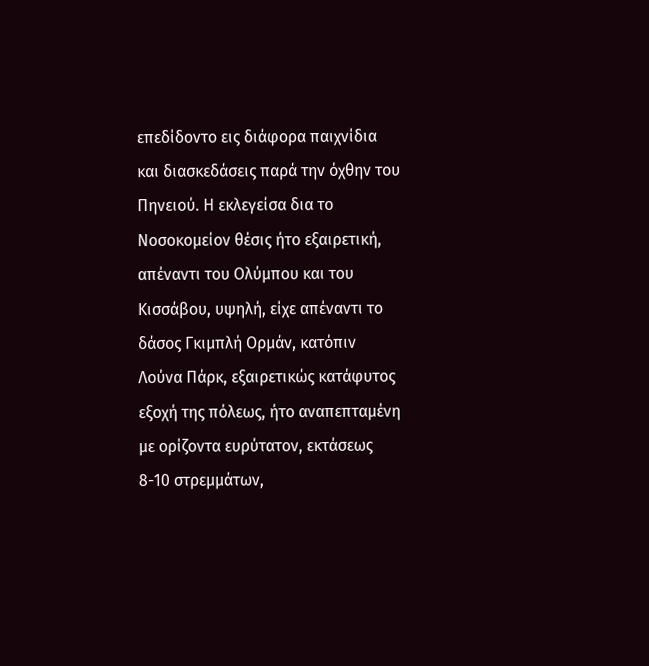επεδίδοντο εις διάφορα παιχνίδια και διασκεδάσεις παρά την όχθην του Πηνειού. Η εκλεγείσα δια το Νοσοκομείον θέσις ήτο εξαιρετική, απέναντι του Ολύμπου και του Κισσάβου, υψηλή, είχε απέναντι το δάσος Γκιμπλή Ορμάν, κατόπιν Λούνα Πάρκ, εξαιρετικώς κατάφυτος εξοχή της πόλεως, ήτο αναπεπταμένη με ορίζοντα ευρύτατον, εκτάσεως 8-10 στρεμμάτων,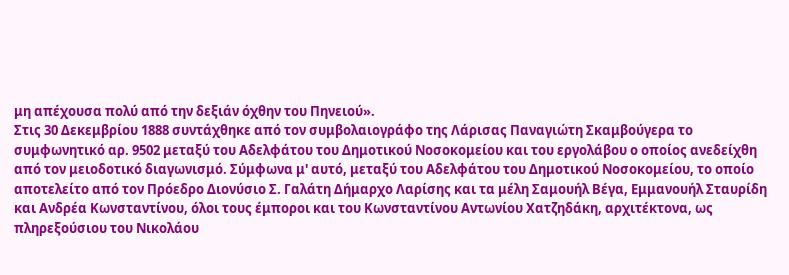μη απέχουσα πολύ από την δεξιάν όχθην του Πηνειού».
Στις 30 Δεκεμβρίου 1888 συντάχθηκε από τον συμβολαιογράφο της Λάρισας Παναγιώτη Σκαμβούγερα το συμφωνητικό αρ. 9502 μεταξύ του Αδελφάτου του Δημοτικού Νοσοκομείου και του εργολάβου ο οποίος ανεδείχθη από τον μειοδοτικό διαγωνισμό. Σύμφωνα μ' αυτό, μεταξύ του Αδελφάτου του Δημοτικού Νοσοκομείου, το οποίο αποτελείτο από τον Πρόεδρο Διονύσιο Σ. Γαλάτη Δήμαρχο Λαρίσης και τα μέλη Σαμουήλ Βέγα, Εμμανουήλ Σταυρίδη και Ανδρέα Κωνσταντίνου, όλοι τους έμποροι και του Κωνσταντίνου Αντωνίου Χατζηδάκη, αρχιτέκτονα, ως πληρεξούσιου του Νικολάου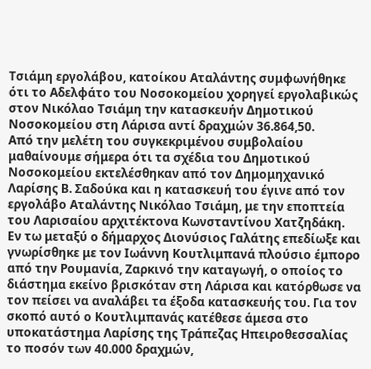Τσιάμη εργολάβου, κατοίκου Αταλάντης συμφωνήθηκε ότι το Αδελφάτο του Νοσοκομείου χορηγεί εργολαβικώς στον Νικόλαο Τσιάμη την κατασκευήν Δημοτικού Νοσοκομείου στη Λάρισα αντί δραχμών 36.864,50.
Από την μελέτη του συγκεκριμένου συμβολαίου μαθαίνουμε σήμερα ότι τα σχέδια του Δημοτικού Νοσοκομείου εκτελέσθηκαν από τον Δημομηχανικό Λαρίσης Β. Σαδούκα και η κατασκευή του έγινε από τον εργολάβο Αταλάντης Νικόλαο Τσιάμη, με την εποπτεία του Λαρισαίου αρχιτέκτονα Κωνσταντίνου Χατζηδάκη.
Εν τω μεταξύ ο δήμαρχος Διονύσιος Γαλάτης επεδίωξε και γνωρίσθηκε με τον Ιωάννη Κουτλιμπανά πλούσιο έμπορο από την Ρουμανία, Ζαρκινό την καταγωγή, ο οποίος το διάστημα εκείνο βρισκόταν στη Λάρισα και κατόρθωσε να τον πείσει να αναλάβει τα έξοδα κατασκευής του. Για τον σκοπό αυτό ο Κουτλιμπανάς κατέθεσε άμεσα στο υποκατάστημα Λαρίσης της Τράπεζας Ηπειροθεσσαλίας το ποσόν των 40.000 δραχμών,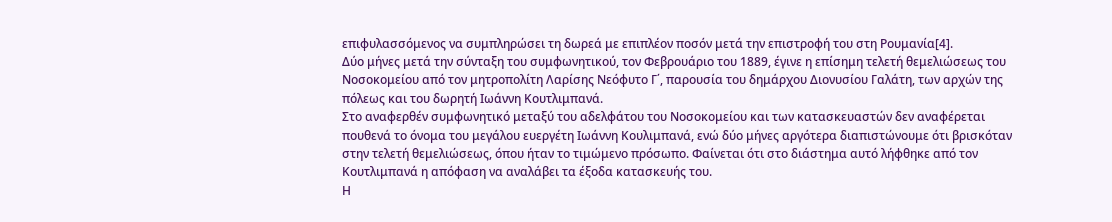επιφυλασσόμενος να συμπληρώσει τη δωρεά με επιπλέον ποσόν μετά την επιστροφή του στη Ρουμανία[4].
Δύο μήνες μετά την σύνταξη του συμφωνητικού, τον Φεβρουάριο του 1889, έγινε η επίσημη τελετή θεμελιώσεως του Νοσοκομείου από τον μητροπολίτη Λαρίσης Νεόφυτο Γ΄, παρουσία του δημάρχου Διονυσίου Γαλάτη, των αρχών της πόλεως και του δωρητή Ιωάννη Κουτλιμπανά.
Στο αναφερθέν συμφωνητικό μεταξύ του αδελφάτου του Νοσοκομείου και των κατασκευαστών δεν αναφέρεται πουθενά το όνομα του μεγάλου ευεργέτη Ιωάννη Κουλιμπανά, ενώ δύο μήνες αργότερα διαπιστώνουμε ότι βρισκόταν στην τελετή θεμελιώσεως, όπου ήταν το τιμώμενο πρόσωπο. Φαίνεται ότι στο διάστημα αυτό λήφθηκε από τον Κουτλιμπανά η απόφαση να αναλάβει τα έξοδα κατασκευής του.
Η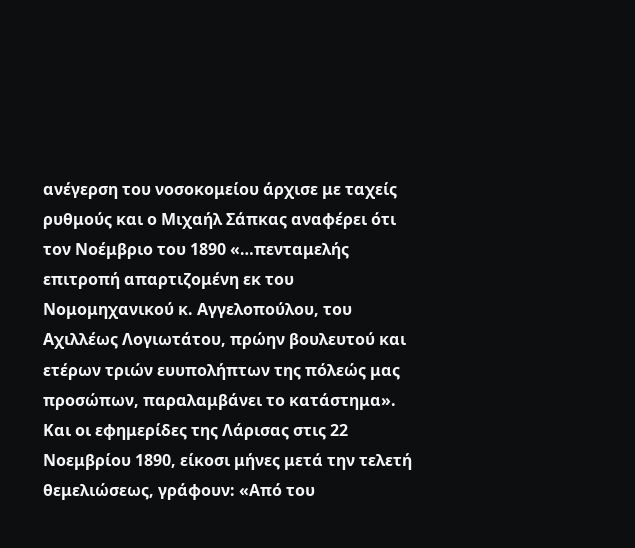ανέγερση του νοσοκομείου άρχισε με ταχείς ρυθμούς και ο Μιχαήλ Σάπκας αναφέρει ότι τον Νοέμβριο του 1890 «…πενταμελής επιτροπή απαρτιζομένη εκ του Νομομηχανικού κ. Αγγελοπούλου, του Αχιλλέως Λογιωτάτου, πρώην βουλευτού και ετέρων τριών ευυπολήπτων της πόλεώς μας προσώπων, παραλαμβάνει το κατάστημα». Και οι εφημερίδες της Λάρισας στις 22 Νοεμβρίου 1890, είκοσι μήνες μετά την τελετή θεμελιώσεως, γράφουν: «Από του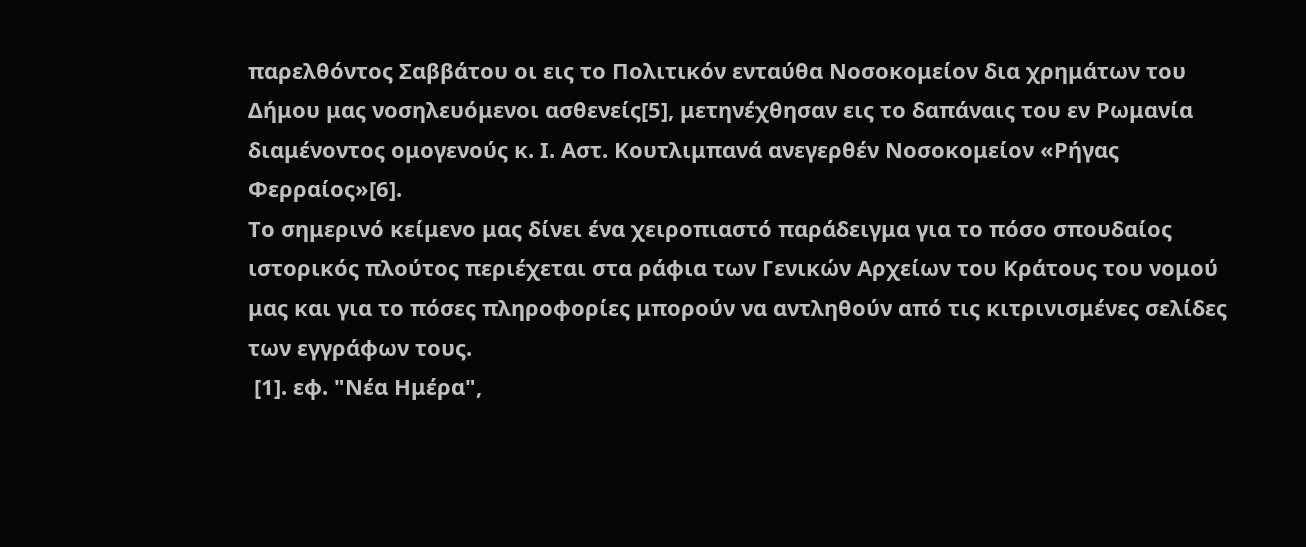παρελθόντος Σαββάτου οι εις το Πολιτικόν ενταύθα Νοσοκομείον δια χρημάτων του Δήμου μας νοσηλευόμενοι ασθενείς[5], μετηνέχθησαν εις το δαπάναις του εν Ρωμανία διαμένοντος ομογενούς κ. Ι. Αστ. Κουτλιμπανά ανεγερθέν Νοσοκομείον «Ρήγας Φερραίος»[6].
Το σημερινό κείμενο μας δίνει ένα χειροπιαστό παράδειγμα για το πόσο σπουδαίος ιστορικός πλούτος περιέχεται στα ράφια των Γενικών Αρχείων του Κράτους του νομού μας και για το πόσες πληροφορίες μπορούν να αντληθούν από τις κιτρινισμένες σελίδες των εγγράφων τους.
 [1]. εφ. "Νέα Ημέρα",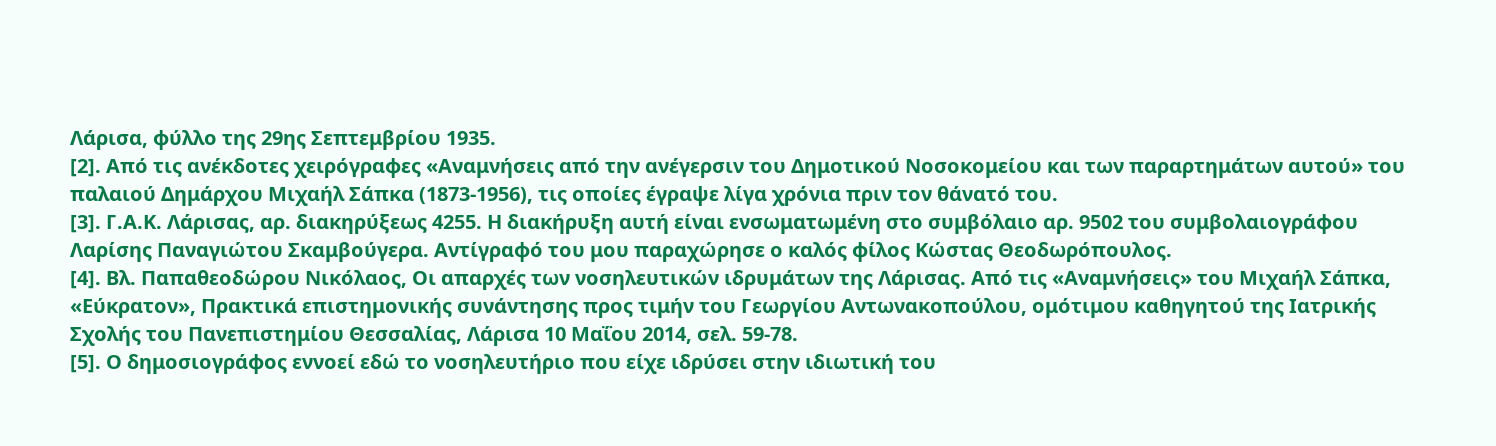Λάρισα, φύλλο της 29ης Σεπτεμβρίου 1935.
[2]. Από τις ανέκδοτες χειρόγραφες «Αναμνήσεις από την ανέγερσιν του Δημοτικού Νοσοκομείου και των παραρτημάτων αυτού» του παλαιού Δημάρχου Μιχαήλ Σάπκα (1873-1956), τις οποίες έγραψε λίγα χρόνια πριν τον θάνατό του.
[3]. Γ.Α.Κ. Λάρισας, αρ. διακηρύξεως 4255. Η διακήρυξη αυτή είναι ενσωματωμένη στο συμβόλαιο αρ. 9502 του συμβολαιογράφου Λαρίσης Παναγιώτου Σκαμβούγερα. Αντίγραφό του μου παραχώρησε ο καλός φίλος Κώστας Θεοδωρόπουλος.
[4]. Βλ. Παπαθεοδώρου Νικόλαος, Οι απαρχές των νοσηλευτικών ιδρυμάτων της Λάρισας. Από τις «Αναμνήσεις» του Μιχαήλ Σάπκα, «Εύκρατον», Πρακτικά επιστημονικής συνάντησης προς τιμήν του Γεωργίου Αντωνακοπούλου, ομότιμου καθηγητού της Ιατρικής Σχολής του Πανεπιστημίου Θεσσαλίας, Λάρισα 10 Μαΐου 2014, σελ. 59-78.
[5]. Ο δημοσιογράφος εννοεί εδώ το νοσηλευτήριο που είχε ιδρύσει στην ιδιωτική του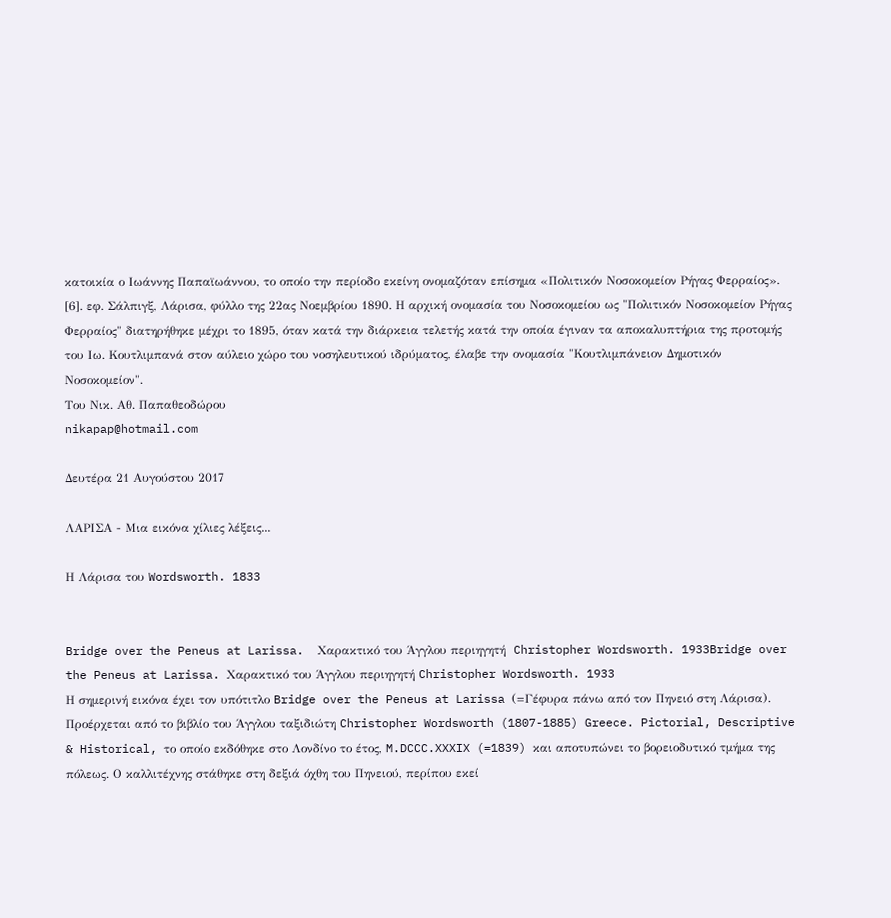κατοικία ο Ιωάννης Παπαϊωάννου, το οποίο την περίοδο εκείνη ονομαζόταν επίσημα «Πολιτικόν Νοσοκομείον Ρήγας Φερραίος».
[6]. εφ. Σάλπιγξ, Λάρισα, φύλλο της 22ας Νοεμβρίου 1890. Η αρχική ονομασία του Νοσοκομείου ως "Πολιτικόν Νοσοκομείον Ρήγας Φερραίος" διατηρήθηκε μέχρι το 1895, όταν κατά την διάρκεια τελετής κατά την οποία έγιναν τα αποκαλυπτήρια της προτομής του Ιω. Κουτλιμπανά στον αύλειο χώρο του νοσηλευτικού ιδρύματος, έλαβε την ονομασία "Κουτλιμπάνειον Δημοτικόν Νοσοκομείον".
Του Νικ. Αθ. Παπαθεοδώρου
nikapap@hotmail.com

Δευτέρα 21 Αυγούστου 2017

ΛΑΡΙΣΑ - Μια εικόνα χίλιες λέξεις...

Η Λάρισα του Wordsworth. 1833


Bridge over the Peneus at Larissa.  Χαρακτικό του Άγγλου περιηγητή  Christopher Wordsworth. 1933Bridge over the Peneus at Larissa. Χαρακτικό του Άγγλου περιηγητή Christopher Wordsworth. 1933
Η σημερινή εικόνα έχει τον υπότιτλο Bridge over the Peneus at Larissa (=Γέφυρα πάνω από τον Πηνειό στη Λάρισα).
Προέρχεται από το βιβλίο του Άγγλου ταξιδιώτη Christopher Wordsworth (1807-1885) Greece. Pictorial, Descriptive & Historical, το οποίο εκδόθηκε στο Λονδίνο το έτος, M.DCCC.XXXIX (=1839) και αποτυπώνει το βορειοδυτικό τμήμα της πόλεως. Ο καλλιτέχνης στάθηκε στη δεξιά όχθη του Πηνειού, περίπου εκεί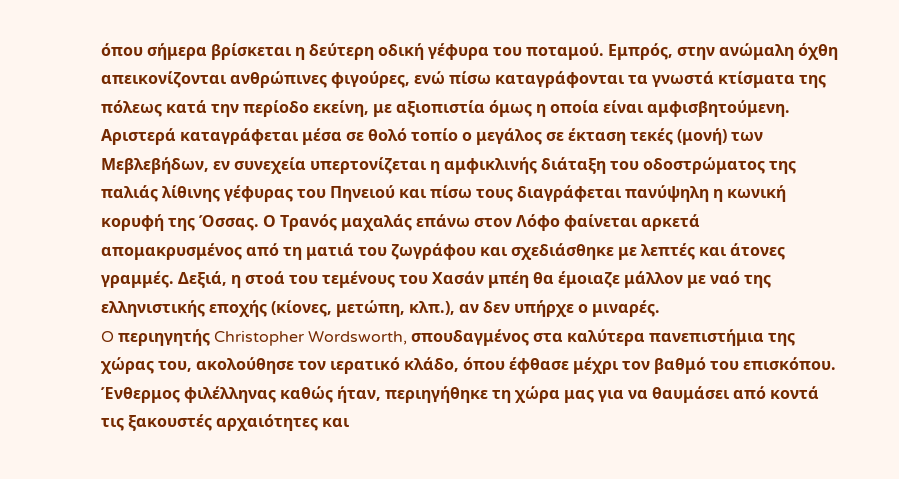όπου σήμερα βρίσκεται η δεύτερη οδική γέφυρα του ποταμού. Εμπρός, στην ανώμαλη όχθη απεικονίζονται ανθρώπινες φιγούρες, ενώ πίσω καταγράφονται τα γνωστά κτίσματα της πόλεως κατά την περίοδο εκείνη, με αξιοπιστία όμως η οποία είναι αμφισβητούμενη. Αριστερά καταγράφεται μέσα σε θολό τοπίο ο μεγάλος σε έκταση τεκές (μονή) των Μεβλεβήδων, εν συνεχεία υπερτονίζεται η αμφικλινής διάταξη του οδοστρώματος της παλιάς λίθινης γέφυρας του Πηνειού και πίσω τους διαγράφεται πανύψηλη η κωνική κορυφή της Όσσας. Ο Τρανός μαχαλάς επάνω στον Λόφο φαίνεται αρκετά απομακρυσμένος από τη ματιά του ζωγράφου και σχεδιάσθηκε με λεπτές και άτονες γραμμές. Δεξιά, η στοά του τεμένους του Χασάν μπέη θα έμοιαζε μάλλον με ναό της ελληνιστικής εποχής (κίονες, μετώπη, κλπ.), αν δεν υπήρχε ο μιναρές.
O περιηγητής Christopher Wordsworth, σπουδαγμένος στα καλύτερα πανεπιστήμια της χώρας του, ακολούθησε τον ιερατικό κλάδο, όπου έφθασε μέχρι τον βαθμό του επισκόπου. Ένθερμος φιλέλληνας καθώς ήταν, περιηγήθηκε τη χώρα μας για να θαυμάσει από κοντά τις ξακουστές αρχαιότητες και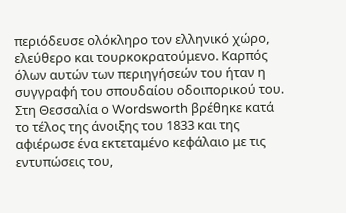περιόδευσε ολόκληρο τον ελληνικό χώρο, ελεύθερο και τουρκοκρατούμενο. Καρπός όλων αυτών των περιηγήσεών του ήταν η συγγραφή του σπουδαίου οδοιπορικού του. Στη Θεσσαλία ο Wordsworth βρέθηκε κατά το τέλος της άνοιξης του 1833 και της αφιέρωσε ένα εκτεταμένο κεφάλαιο με τις εντυπώσεις του,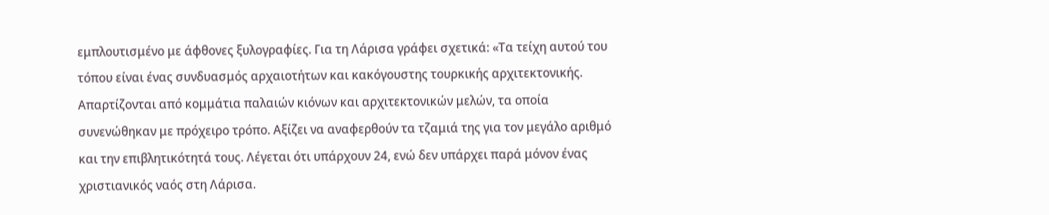εμπλουτισμένο με άφθονες ξυλογραφίες. Για τη Λάρισα γράφει σχετικά: «Τα τείχη αυτού του τόπου είναι ένας συνδυασμός αρχαιοτήτων και κακόγουστης τουρκικής αρχιτεκτονικής. Απαρτίζονται από κομμάτια παλαιών κιόνων και αρχιτεκτονικών μελών, τα οποία συνενώθηκαν με πρόχειρο τρόπο. Αξίζει να αναφερθούν τα τζαμιά της για τον μεγάλο αριθμό και την επιβλητικότητά τους. Λέγεται ότι υπάρχουν 24, ενώ δεν υπάρχει παρά μόνον ένας χριστιανικός ναός στη Λάρισα.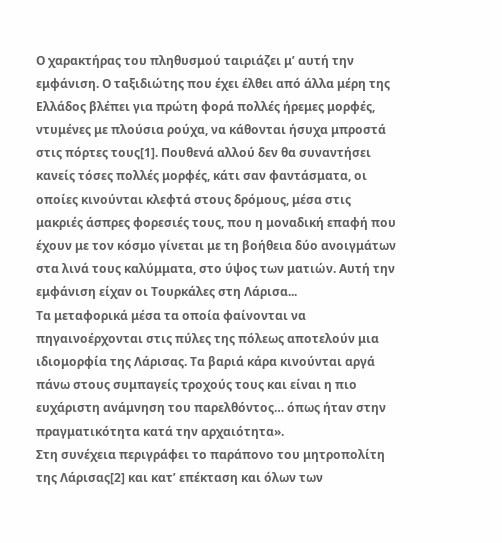Ο χαρακτήρας του πληθυσμού ταιριάζει μ’ αυτή την εμφάνιση. Ο ταξιδιώτης που έχει έλθει από άλλα μέρη της Ελλάδος βλέπει για πρώτη φορά πολλές ήρεμες μορφές, ντυμένες με πλούσια ρούχα, να κάθονται ήσυχα μπροστά στις πόρτες τους[1]. Πουθενά αλλού δεν θα συναντήσει κανείς τόσες πολλές μορφές, κάτι σαν φαντάσματα, οι οποίες κινούνται κλεφτά στους δρόμους, μέσα στις μακριές άσπρες φορεσιές τους, που η μοναδική επαφή που έχουν με τον κόσμο γίνεται με τη βοήθεια δύο ανοιγμάτων στα λινά τους καλύμματα, στο ύψος των ματιών. Αυτή την εμφάνιση είχαν οι Τουρκάλες στη Λάρισα...
Τα μεταφορικά μέσα τα οποία φαίνονται να πηγαινοέρχονται στις πύλες της πόλεως αποτελούν μια ιδιομορφία της Λάρισας. Τα βαριά κάρα κινούνται αργά πάνω στους συμπαγείς τροχούς τους και είναι η πιο ευχάριστη ανάμνηση του παρελθόντος… όπως ήταν στην πραγματικότητα κατά την αρχαιότητα».
Στη συνέχεια περιγράφει το παράπονο του μητροπολίτη της Λάρισας[2] και κατ’ επέκταση και όλων των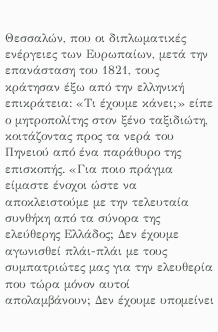Θεσσαλών, που οι διπλωματικές ενέργειες των Ευρωπαίων, μετά την επανάσταση του 1821, τους κράτησαν έξω από την ελληνική επικράτεια: «Τι έχουμε κάνει;» είπε ο μητροπολίτης στον ξένο ταξιδιώτη, κοιτάζοντας προς τα νερά του Πηνειού από ένα παράθυρο της επισκοπής. «Για ποιο πράγμα είμαστε ένοχοι ώστε να αποκλειστούμε με την τελευταία συνθήκη από τα σύνορα της ελεύθερης Ελλάδος; Δεν έχουμε αγωνισθεί πλάι-πλάι με τους συμπατριώτες μας για την ελευθερία που τώρα μόνον αυτοί απολαμβάνουν; Δεν έχουμε υπομείνει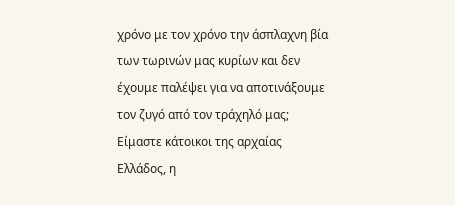χρόνο με τον χρόνο την άσπλαχνη βία των τωρινών μας κυρίων και δεν έχουμε παλέψει για να αποτινάξουμε τον ζυγό από τον τράχηλό μας; Είμαστε κάτοικοι της αρχαίας Ελλάδος, η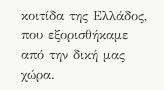κοιτίδα της Ελλάδος, που εξορισθήκαμε από την δική μας χώρα.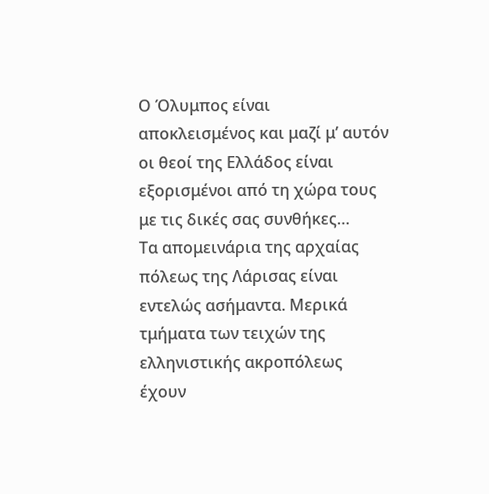Ο Όλυμπος είναι αποκλεισμένος και μαζί μ’ αυτόν οι θεοί της Ελλάδος είναι εξορισμένοι από τη χώρα τους με τις δικές σας συνθήκες…
Τα απομεινάρια της αρχαίας πόλεως της Λάρισας είναι εντελώς ασήμαντα. Μερικά τμήματα των τειχών της ελληνιστικής ακροπόλεως έχουν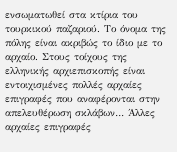ενσωματωθεί στα κτίρια του τουρκικού παζαριού. Το όνομα της πόλης είναι ακριβώς το ίδιο με το αρχαίο. Στους τοίχους της ελληνικής αρχιεπισκοπής είναι εντοιχισμένες πολλές αρχαίες επιγραφές που αναφέρονται στην απελευθέρωση σκλάβων… Άλλες αρχαίες επιγραφές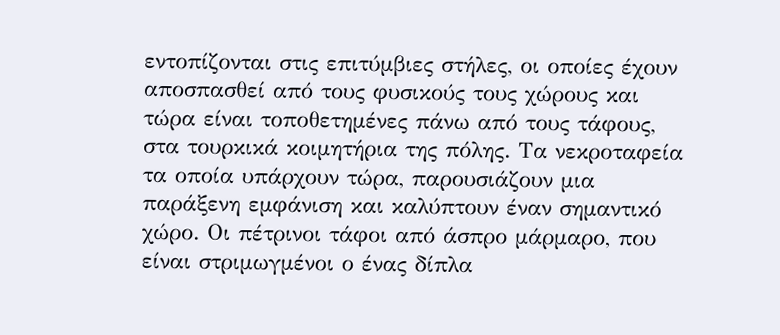εντοπίζονται στις επιτύμβιες στήλες, οι οποίες έχουν αποσπασθεί από τους φυσικούς τους χώρους και τώρα είναι τοποθετημένες πάνω από τους τάφους, στα τουρκικά κοιμητήρια της πόλης. Τα νεκροταφεία τα οποία υπάρχουν τώρα, παρουσιάζουν μια παράξενη εμφάνιση και καλύπτουν έναν σημαντικό χώρο. Οι πέτρινοι τάφοι από άσπρο μάρμαρο, που είναι στριμωγμένοι ο ένας δίπλα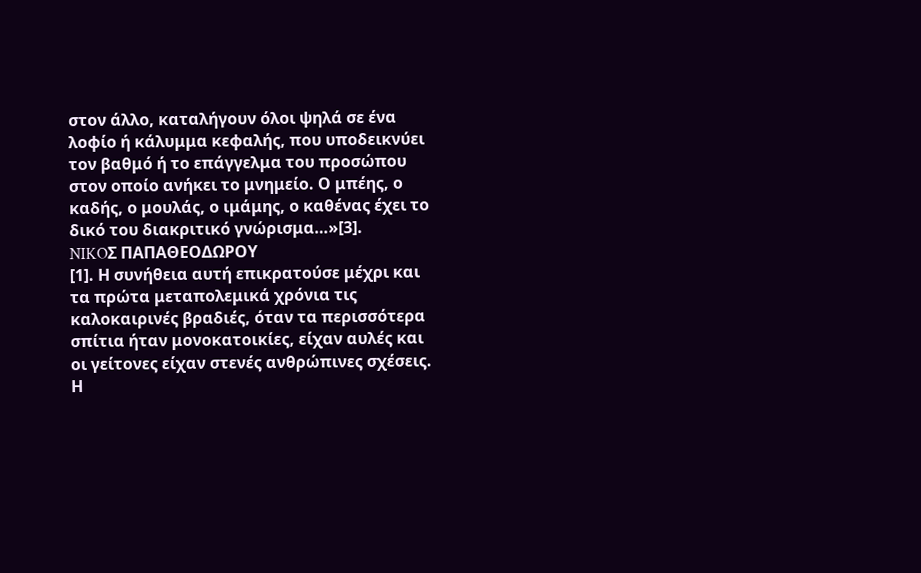στον άλλο, καταλήγουν όλοι ψηλά σε ένα λοφίο ή κάλυμμα κεφαλής, που υποδεικνύει τον βαθμό ή το επάγγελμα του προσώπου στον οποίο ανήκει το μνημείο. Ο μπέης, ο καδής, ο μουλάς, ο ιμάμης, ο καθένας έχει το δικό του διακριτικό γνώρισμα…»[3].
NIKOΣ ΠΑΠΑΘΕΟΔΩΡΟΥ
[1]. Η συνήθεια αυτή επικρατούσε μέχρι και τα πρώτα μεταπολεμικά χρόνια τις καλοκαιρινές βραδιές, όταν τα περισσότερα σπίτια ήταν μονοκατοικίες, είχαν αυλές και οι γείτονες είχαν στενές ανθρώπινες σχέσεις. Η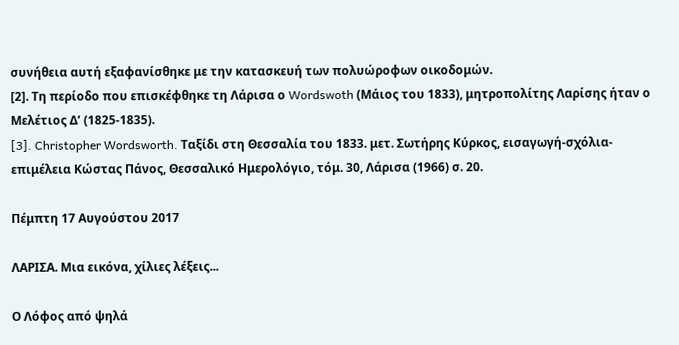συνήθεια αυτή εξαφανίσθηκε με την κατασκευή των πολυώροφων οικοδομών.
[2]. Τη περίοδο που επισκέφθηκε τη Λάρισα ο Wordswoth (Μάιος του 1833), μητροπολίτης Λαρίσης ήταν ο Μελέτιος Δ’ (1825-1835).
[3]. Christopher Wordsworth. Ταξίδι στη Θεσσαλία του 1833. μετ. Σωτήρης Κύρκος, εισαγωγή-σχόλια-επιμέλεια Κώστας Πάνος, Θεσσαλικό Ημερολόγιο, τόμ. 30, Λάρισα (1966) σ. 20.

Πέμπτη 17 Αυγούστου 2017

ΛΑΡΙΣΑ. Μια εικόνα, χίλιες λέξεις...

Ο Λόφος από ψηλά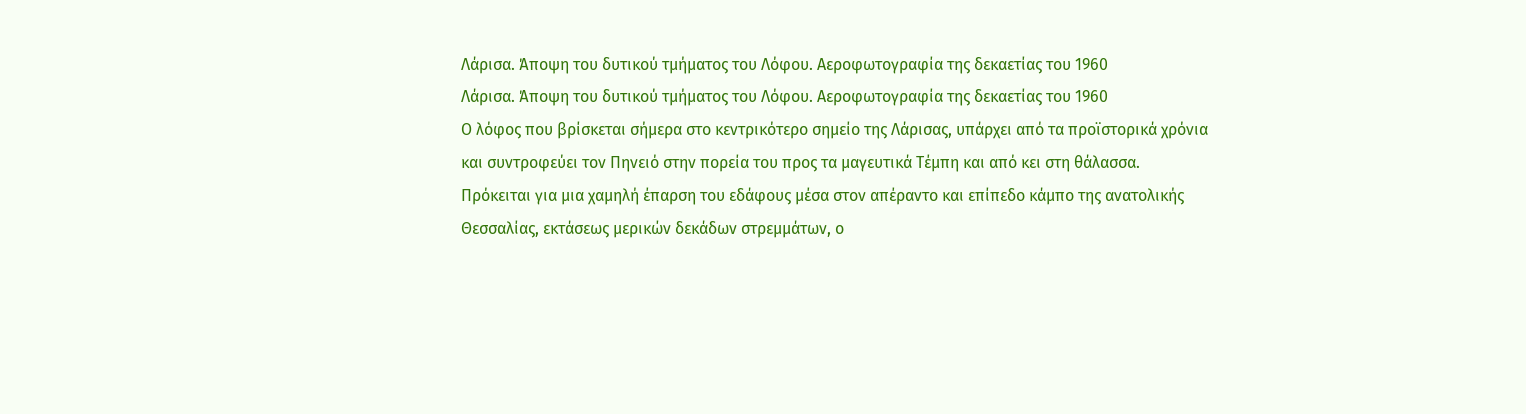Λάρισα. Άποψη του δυτικού τμήματος του Λόφου. Αεροφωτογραφία της δεκαετίας του 1960
Λάρισα. Άποψη του δυτικού τμήματος του Λόφου. Αεροφωτογραφία της δεκαετίας του 1960
Ο λόφος που βρίσκεται σήμερα στο κεντρικότερο σημείο της Λάρισας, υπάρχει από τα προϊστορικά χρόνια και συντροφεύει τον Πηνειό στην πορεία του προς τα μαγευτικά Τέμπη και από κει στη θάλασσα.
Πρόκειται για μια χαμηλή έπαρση του εδάφους μέσα στον απέραντο και επίπεδο κάμπο της ανατολικής Θεσσαλίας, εκτάσεως μερικών δεκάδων στρεμμάτων, ο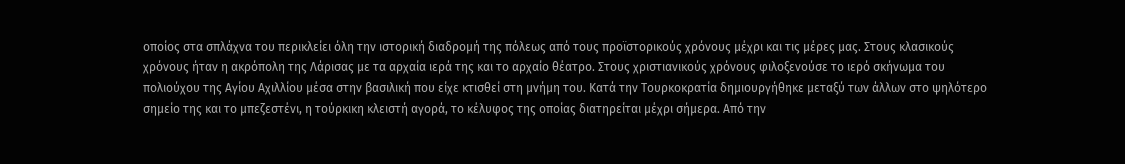οποίος στα σπλάχνα του περικλείει όλη την ιστορική διαδρομή της πόλεως από τους προϊστορικούς χρόνους μέχρι και τις μέρες μας. Στους κλασικούς χρόνους ήταν η ακρόπολη της Λάρισας με τα αρχαία ιερά της και το αρχαίο θέατρο. Στους χριστιανικούς χρόνους φιλοξενούσε το ιερό σκήνωμα του πολιούχου της Αγίου Αχιλλίου μέσα στην βασιλική που είχε κτισθεί στη μνήμη του. Κατά την Τουρκοκρατία δημιουργήθηκε μεταξύ των άλλων στο ψηλότερο σημείο της και το μπεζεστένι, η τούρκικη κλειστή αγορά, το κέλυφος της οποίας διατηρείται μέχρι σήμερα. Από την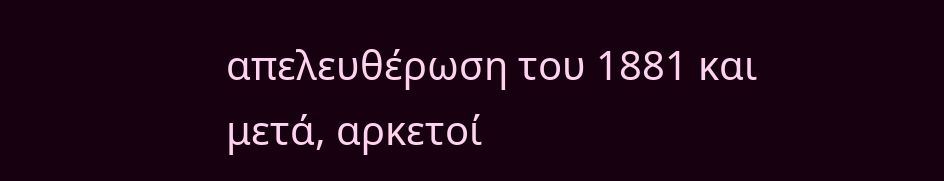απελευθέρωση του 1881 και μετά, αρκετοί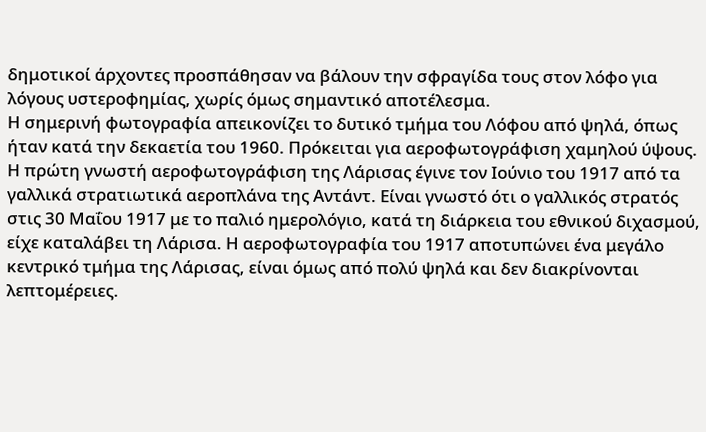δημοτικοί άρχοντες προσπάθησαν να βάλουν την σφραγίδα τους στον λόφο για λόγους υστεροφημίας, χωρίς όμως σημαντικό αποτέλεσμα.
Η σημερινή φωτογραφία απεικονίζει το δυτικό τμήμα του Λόφου από ψηλά, όπως ήταν κατά την δεκαετία του 1960. Πρόκειται για αεροφωτογράφιση χαμηλού ύψους. Η πρώτη γνωστή αεροφωτογράφιση της Λάρισας έγινε τον Ιούνιο του 1917 από τα γαλλικά στρατιωτικά αεροπλάνα της Αντάντ. Είναι γνωστό ότι ο γαλλικός στρατός στις 30 Μαΐου 1917 με το παλιό ημερολόγιο, κατά τη διάρκεια του εθνικού διχασμού, είχε καταλάβει τη Λάρισα. Η αεροφωτογραφία του 1917 αποτυπώνει ένα μεγάλο κεντρικό τμήμα της Λάρισας, είναι όμως από πολύ ψηλά και δεν διακρίνονται λεπτομέρειες.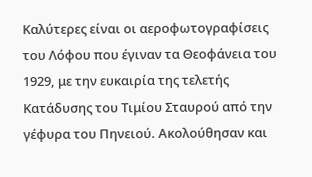Καλύτερες είναι οι αεροφωτογραφίσεις του Λόφου που έγιναν τα Θεοφάνεια του 1929, με την ευκαιρία της τελετής Κατάδυσης του Τιμίου Σταυρού από την γέφυρα του Πηνειού. Ακολούθησαν και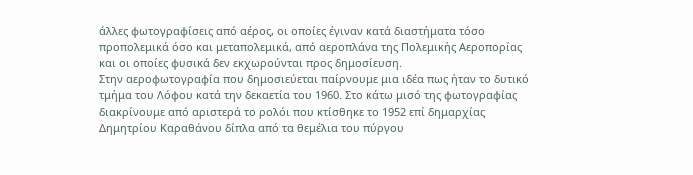άλλες φωτογραφίσεις από αέρος, οι οποίες έγιναν κατά διαστήματα τόσο προπολεμικά όσο και μεταπολεμικά, από αεροπλάνα της Πολεμικής Αεροπορίας και οι οποίες φυσικά δεν εκχωρούνται προς δημοσίευση.
Στην αεροφωτογραφία που δημοσιεύεται παίρνουμε μια ιδέα πως ήταν το δυτικό τμήμα του Λόφου κατά την δεκαετία του 1960. Στο κάτω μισό της φωτογραφίας διακρίνουμε από αριστερά το ρολόι που κτίσθηκε το 1952 επί δημαρχίας Δημητρίου Καραθάνου δίπλα από τα θεμέλια του πύργου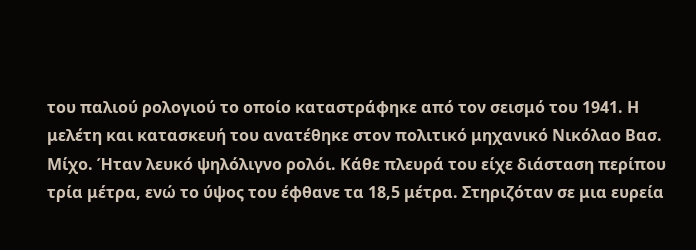του παλιού ρολογιού το οποίο καταστράφηκε από τον σεισμό του 1941. Η μελέτη και κατασκευή του ανατέθηκε στον πολιτικό μηχανικό Νικόλαο Βασ. Μίχο. Ήταν λευκό ψηλόλιγνο ρολόι. Κάθε πλευρά του είχε διάσταση περίπου τρία μέτρα, ενώ το ύψος του έφθανε τα 18,5 μέτρα. Στηριζόταν σε μια ευρεία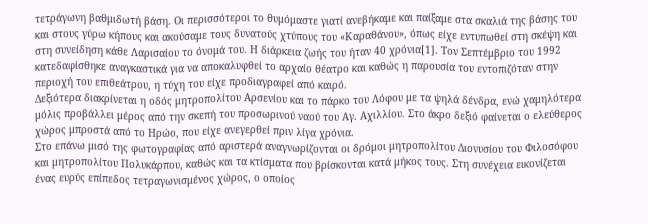τετράγωνη βαθμιδωτή βάση. Οι περισσότεροι το θυμόμαστε γιατί ανεβήκαμε και παίξαμε στα σκαλιά της βάσης του και στους γύρω κήπους και ακούσαμε τους δυνατούς χτύπους του «Καραθάνου», όπως είχε εντυπωθεί στη σκέψη και στη συνείδηση κάθε Λαρισαίου το όνομά του. Η διάρκεια ζωής του ήταν 40 χρόνια[1]. Τον Σεπτέμβριο του 1992 κατεδαφίσθηκε αναγκαστικά για να αποκαλυφθεί το αρχαίο θέατρο και καθώς η παρουσία του εντοπιζόταν στην περιοχή του επιθεάτρου, η τύχη του είχε προδιαγραφεί από καιρό.
Δεξιότερα διακρίνεται η οδός μητροπολίτου Αρσενίου και το πάρκο του Λόφου με τα ψηλά δένδρα, ενώ χαμηλότερα μόλις προβάλλει μέρος από την σκεπή του προσωρινού ναού του Αγ. Αχιλλίου. Στο άκρο δεξιό φαίνεται ο ελεύθερος χώρος μπροστά από το Ηρώο, που είχε ανεγερθεί πριν λίγα χρόνια.
Στο επάνω μισό της φωτογραφίας από αριστερά αναγνωρίζονται οι δρόμοι μητροπολίτου Διονυσίου του Φιλοσόφου και μητροπολίτου Πολυκάρπου, καθώς και τα κτίσματα που βρίσκονται κατά μήκος τους. Στη συνέχεια εικονίζεται ένας ευρύς επίπεδος τετραγωνισμένος χώρος, ο οποίος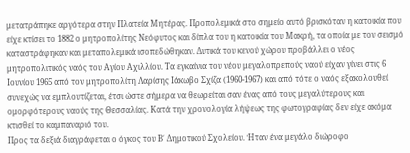μετατράπηκε αργότερα στην Πλατεία Μητέρας. Προπολεμικά στο σημείο αυτό βρισκόταν η κατοικία που είχε κτίσει το 1882 ο μητροπολίτης Νεόφυτος και δίπλα του η κατοικία του Μακρή, τα οποία με τον σεισμό καταστράφηκαν και μεταπολεμικά ισοπεδώθηκαν. Δυτικά του κενού χώρου προβάλλει ο νέος μητροπολιτικός ναός του Αγίου Αχιλλίου. Τα εγκαίνια του νέου μεγαλοπρεπούς ναού είχαν γίνει στις 6 Ιουνίου 1965 από τον μητροπολίτη Λαρίσης Ιάκωβο Σχίζα (1960-1967) και από τότε ο ναός εξακολουθεί συνεχώς να εμπλουτίζεται, έτσι ώστε σήμερα να θεωρείται σαν ένας από τους μεγαλύτερους και ομορφότερους ναούς της Θεσσαλίας. Κατά την χρονολογία λήψεως της φωτογραφίας δεν είχε ακόμα κτισθεί το καμπαναριό του.
Προς τα δεξιά διαγράφεται ο όγκος του Β΄ Δημοτικού Σχολείου. Ήταν ένα μεγάλο διώροφο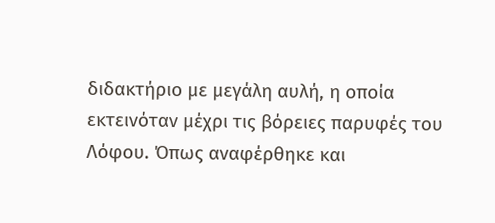διδακτήριο με μεγάλη αυλή, η οποία εκτεινόταν μέχρι τις βόρειες παρυφές του Λόφου. Όπως αναφέρθηκε και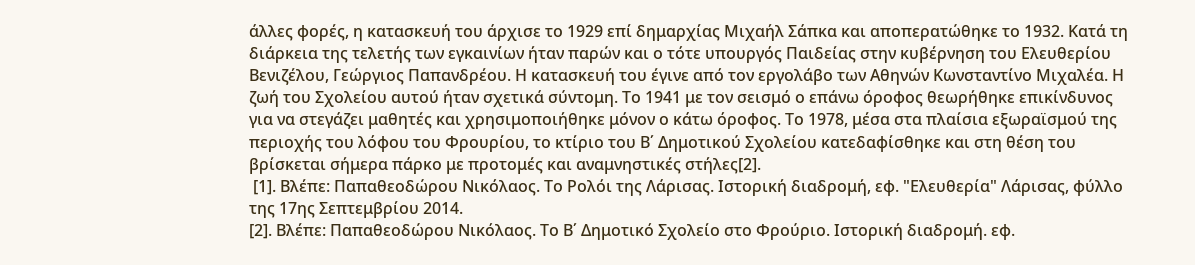άλλες φορές, η κατασκευή του άρχισε το 1929 επί δημαρχίας Μιχαήλ Σάπκα και αποπερατώθηκε το 1932. Κατά τη διάρκεια της τελετής των εγκαινίων ήταν παρών και ο τότε υπουργός Παιδείας στην κυβέρνηση του Ελευθερίου Βενιζέλου, Γεώργιος Παπανδρέου. Η κατασκευή του έγινε από τον εργολάβο των Αθηνών Κωνσταντίνο Μιχαλέα. Η ζωή του Σχολείου αυτού ήταν σχετικά σύντομη. Το 1941 με τον σεισμό ο επάνω όροφος θεωρήθηκε επικίνδυνος για να στεγάζει μαθητές και χρησιμοποιήθηκε μόνον ο κάτω όροφος. Το 1978, μέσα στα πλαίσια εξωραϊσμού της περιοχής του λόφου του Φρουρίου, το κτίριο του Β΄ Δημοτικού Σχολείου κατεδαφίσθηκε και στη θέση του βρίσκεται σήμερα πάρκο με προτομές και αναμνηστικές στήλες[2].
 [1]. Βλέπε: Παπαθεοδώρου Νικόλαος. Το Ρολόι της Λάρισας. Ιστορική διαδρομή, εφ. "Ελευθερία" Λάρισας, φύλλο της 17ης Σεπτεμβρίου 2014.
[2]. Βλέπε: Παπαθεοδώρου Νικόλαος. Το Β΄ Δημοτικό Σχολείο στο Φρούριο. Ιστορική διαδρομή. εφ.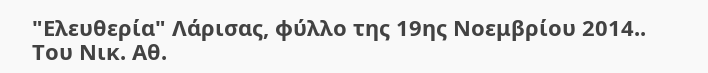"Ελευθερία" Λάρισας, φύλλο της 19ης Νοεμβρίου 2014..
Του Νικ. Αθ.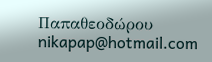Παπαθεοδώρου
nikapap@hotmail.com